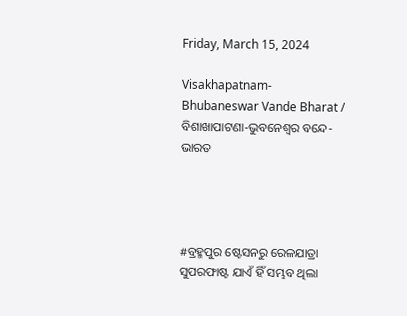Friday, March 15, 2024

Visakhapatnam-Bhubaneswar Vande Bharat / ବିଶାଖାପାଟଣା-ଭୁବନେଶ୍ୱର ବନ୍ଦେ-ଭାରତ




#ବ୍ରହ୍ମପୁର ଷ୍ଟେସନରୁ ରେଳଯାତ୍ରା ସୁପରଫାଷ୍ଟ ଯାଏଁ ହିଁ ସମ୍ଭବ ଥିଲା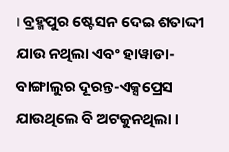। ବ୍ରହ୍ମପୁର ଷ୍ଟେସନ ଦେଇ ଶତାଦ୍ଦୀ ଯାଉ ନଥିଲା ଏବଂ ହାୱାଡା-ବାଙ୍ଗାଲୁର ଦୂରନ୍ତ-ଏକ୍ସପ୍ରେସ ଯାଉଥିଲେ ବି ଅଟକୁନଥିଲା ।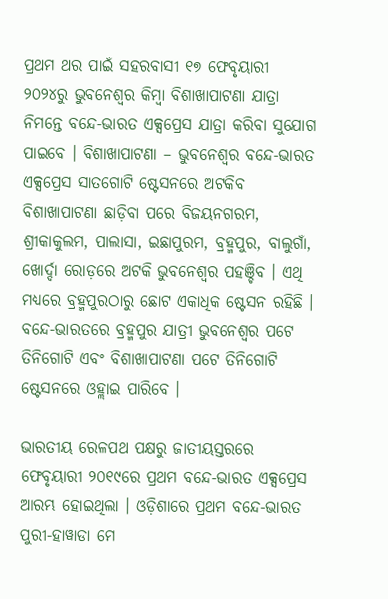ପ୍ରଥମ ଥର ପାଇଁ ସହରବାସୀ ୧୭ ଫେବୃୟାରୀ ୨୦୨୪ରୁ ଭୁବନେଶ୍ୱର କିମ୍ୱା ବିଶାଖାପାଟଣା ଯାତ୍ରା ନିମନ୍ତେ ବନ୍ଦେ-ଭାରତ ଏକ୍ସପ୍ରେସ ଯାତ୍ରା କରିବା ସୁଯୋଗ ପାଇବେ । ବିଶାଖାପାଟଣା – ଭୁବନେଶ୍ୱର ବନ୍ଦେ-ଭାରତ ଏକ୍ସପ୍ରେସ ସାତଗୋଟି ଷ୍ଟେସନରେ ଅଟକିବ ବିଶାଖାପାଟଣା ଛାଡ଼ିବା ପରେ ବିଜୟନଗରମ, ଶ୍ରୀକାକୁଲମ, ପାଲାସା, ଇଛାପୁରମ, ବ୍ରହ୍ମପୁର, ବାଲୁଗାଁ, ଖୋର୍ଦ୍ଦା ରୋଡ଼ରେ ଅଟକି ଭୁବନେଶ୍ୱର ପହଞ୍ଚିବ । ଏଥି ମଧ୍ୟରେ ବ୍ରହ୍ମପୁରଠାରୁ ଛୋଟ ଏକାଧିକ ଷ୍ଟେସନ ରହିଛି । ବନ୍ଦେ-ଭାରତରେ ବ୍ରହ୍ମପୁର ଯାତ୍ରୀ ଭୁବନେଶ୍ୱର ପଟେ ତିନିଗୋଟି ଏବଂ ବିଶାଖାପାଟଣା ପଟେ ତିନିଗୋଟି ଷ୍ଟେସନରେ ଓହ୍ଲାଇ ପାରିବେ ।

ଭାରତୀୟ ରେଳପଥ ପକ୍ଷରୁ ଜାତୀୟସ୍ତରରେ ଫେବୃୟାରୀ ୨୦୧୯ରେ ପ୍ରଥମ ବନ୍ଦେ-ଭାରତ ଏକ୍ସପ୍ରେସ ଆରମ୍ଭ ହୋଇଥିଲା । ଓଡ଼ିଶାରେ ପ୍ରଥମ ବନ୍ଦେ-ଭାରତ ପୁରୀ-ହାୱାଡା ମେ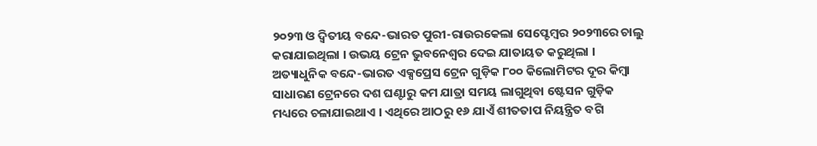୨୦୨୩ ଓ ଦ୍ୱିତୀୟ ବନ୍ଦେ-ଭାରତ ପୁରୀ-ରାଉରକେଲା ସେପ୍ଟେମ୍ୱର ୨୦୨୩ରେ ଚାଲୁ କରାଯାଇଥିଲା । ଉଭୟ ଟ୍ରେନ ଭୁବନେଶ୍ୱର ଦେଇ ଯାତାୟତ କରୁଥିଲା । ଅତ୍ୟାଧୁନିକ ବନ୍ଦେ-ଭାରତ ଏକ୍ସପ୍ରେସ ଟ୍ରେନ ଗୁଡ଼ିକ ୮୦୦ କିଲୋମିଟର ଦୂର କିମ୍ୱା ସାଧାରଣ ଟ୍ରେନରେ ଦଶ ଘଣ୍ଟାରୁ କମ ଯାତ୍ରା ସମୟ ଲାଗୁଥିବା ଷ୍ଟେସନ ଗୁଡ଼ିକ ମଧ୍ୟରେ ଚଳାଯାଇଥାଏ । ଏଥିରେ ଆଠରୁ ୧୬ ଯାଏଁ ଶୀତତାପ ନିୟନ୍ତ୍ରିତ ବଗି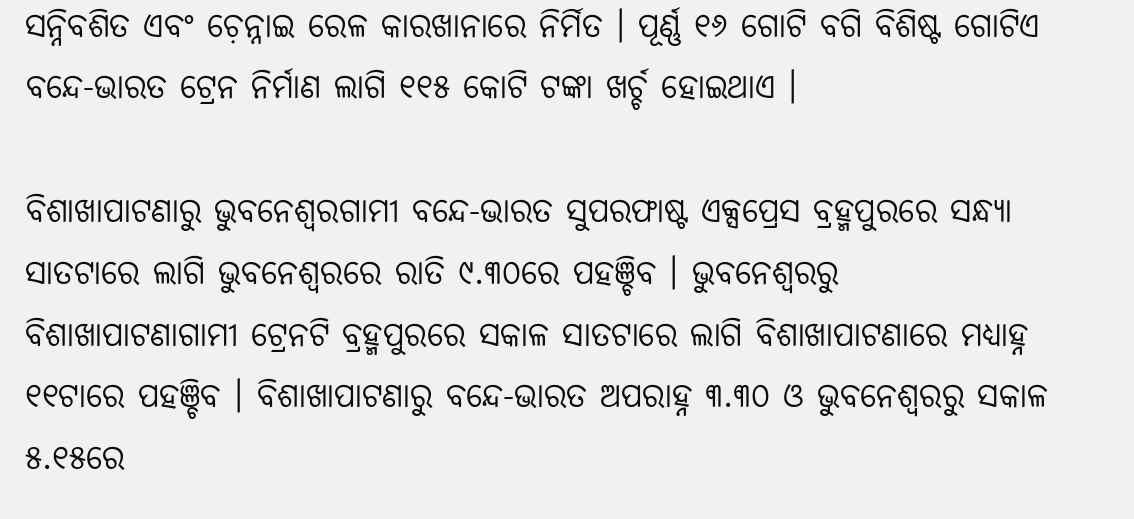ସନ୍ନିବଶିତ ଏବଂ ଚ଼େନ୍ନାଇ ରେଳ କାରଖାନାରେ ନିର୍ମିତ । ପୂର୍ଣ୍ଣ ୧୬ ଗୋଟି ବଗି ବିଶିଷ୍ଟ ଗୋଟିଏ ବନ୍ଦେ-ଭାରତ ଟ୍ରେନ ନିର୍ମାଣ ଲାଗି ୧୧୫ କୋଟି ଟଙ୍କା ଖର୍ଚ୍ଚ ହୋଇଥାଏ ।

ବିଶାଖାପାଟଣାରୁ ଭୁବନେଶ୍ୱରଗାମୀ ବନ୍ଦେ-ଭାରତ ସୁପରଫାଷ୍ଟ ଏକ୍ସପ୍ରେସ ବ୍ରହ୍ମପୁରରେ ସନ୍ଧ୍ୟା ସାତଟାରେ ଲାଗି ଭୁବନେଶ୍ୱରରେ ରାତି ୯.୩୦ରେ ପହଞ୍ଚିବ । ଭୁବନେଶ୍ୱରରୁ ବିଶାଖାପାଟଣାଗାମୀ ଟ୍ରେନଟି ବ୍ରହ୍ମପୁରରେ ସକାଳ ସାତଟାରେ ଲାଗି ବିଶାଖାପାଟଣାରେ ମଧ୍ୟାହ୍ନ ୧୧ଟାରେ ପହଞ୍ଚିବ । ବିଶାଖାପାଟଣାରୁ ବନ୍ଦେ-ଭାରତ ଅପରାହ୍ନ ୩.୩୦ ଓ ଭୁବନେଶ୍ୱରରୁ ସକାଳ ୫.୧୫ରେ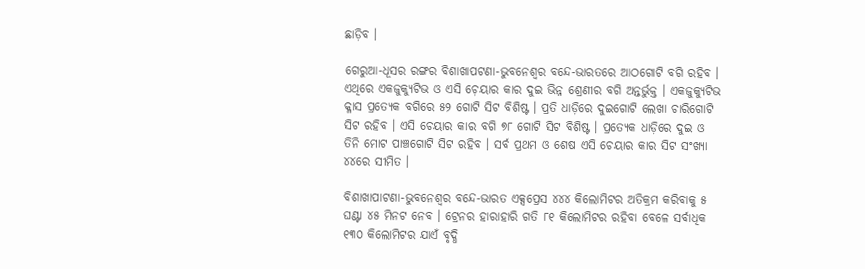ଛାଡ଼ିବ ।

ଗେରୁଆ-ଧୂସର ରଙ୍ଗର ବିଶାଖାପଟଣା-ଭୁବନେଶ୍ୱର ବନ୍ଦେ-ଭାରତରେ ଆଠଗୋଟି ବଗି ରହିବ । ଏଥିରେ ଏକଜୁକ୍ୟୁଟିଭ ଓ ଏସି ଚ଼େୟାର କାର ଦୁଇ ଭିନ୍ନ ଶ୍ରେଣୀର ବଗି ଅନ୍ତର୍ଭୁକ୍ତ । ଏକଜୁକ୍ୟୁଟିଭ କ୍ଳାସ ପ୍ରତ୍ୟେକ ବଗିରେ ୫୨ ଗୋଟି ସିଟ ବିଶିଷ୍ଟ । ପ୍ରତି ଧାଡ଼ିରେ ଦୁଇଗୋଟି ଲେଖା ଚାରିଗୋଟି ସିଟ ରହିବ । ଏସି ଚେୟାର କାର ବଗି ୭୮ ଗୋଟି ସିଟ ବିଶିଷ୍ଟ । ପ୍ରତ୍ୟେକ ଧାଡ଼ିରେ ଦୁଇ ଓ ତିନି ମୋଟ ପାଞ୍ଚଗୋଟି ସିଟ ରହିବ । ସର୍ବ ପ୍ରଥମ ଓ ଶେଷ ଏସି ଚେୟାର କାର ସିଟ ସଂଖ୍ୟା ୪୪ରେ ସୀମିତ ।

ବିଶାଖାପାଟଣା-ଭୁବନେଶ୍ୱର ବନ୍ଦେ-ଭାରତ ଏକ୍ସପ୍ରେସ ୪୪୪ କିଲୋମିଟର ଅତିକ୍ରମ କରିବାକୁ ୫ ଘଣ୍ଟା ୪୫ ମିନଟ ନେବ । ଟ୍ରେନର ହାରାହାରି ଗତି ୮୧ କିଲୋମିଟର ରହିବା ବେଳେ ସର୍ବାଧିକ ୧୩୦ କିଲୋମିଟର ଯାଏଁ ବୃଦ୍ଧି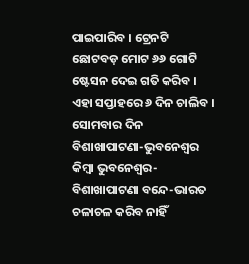ପାଇପାରିବ । ଟ୍ରେନଟି ଛୋଟବଡ଼ ମୋଟ ୬୬ ଗୋଟି ଷ୍ଟେସନ ଦେଇ ଗତି କରିବ । ଏହା ସପ୍ତାହରେ ୬ ଦିନ ଚାଲିବ । ସୋମବାର ଦିନ ବିଶାଖାପାଟଣା-ଭୁବନେଶ୍ୱର କିମ୍ୱା ଭୁବନେଶ୍ୱର-ବିଶାଖାପାଟଣା ବନ୍ଦେ-ଭାରତ ଚଳାଚଳ କରିବ ନାହିଁ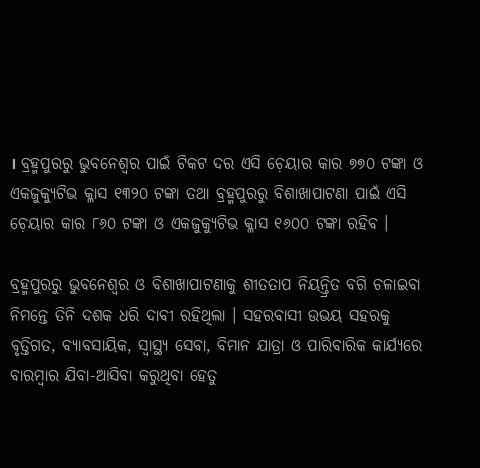। ବ୍ରହ୍ମପୁରରୁ ଭୁବନେଶ୍ୱର ପାଇଁ ଟିକଟ ଦର ଏସି ଚ଼େୟାର କାର ୭୭୦ ଟଙ୍କା ଓ ଏକଜୁକ୍ୟୁଟିଭ କ୍ଳାସ ୧୩୨୦ ଟଙ୍କା ତଥା ବ୍ରହ୍ମପୁରରୁ ବିଶାଖାପାଟଣା ପାଇଁ ଏସି ଚ଼େୟାର କାର ୮୬୦ ଟଙ୍କା ଓ ଏକଜୁକ୍ୟୁଟିଭ କ୍ଳାସ ୧୬୦୦ ଟଙ୍କା ରହିବ ।

ବ୍ରହ୍ମପୁରରୁ ଭୁବନେଶ୍ୱର ଓ ବିଶାଖାପାଟଣାକୁ ଶୀତତାପ ନିୟନ୍ତ୍ରିତ ବଗି ଚଳାଇବା ନିମନ୍ତେ ତିନି ଦଶକ ଧରି ଦାବୀ ରହିଥିଲା । ସହରବାସୀ ଉଭୟ ସହରକୁ ବୃତ୍ତିଗତ, ବ୍ୟାବସାୟିକ, ସ୍ୱାସ୍ଥ୍ୟ ସେବା, ବିମାନ ଯାତ୍ରା ଓ ପାରିବାରିକ କାର୍ଯ୍ୟରେ ବାରମ୍ୱାର ଯିବା-ଆସିବା କରୁଥିବା ହେତୁ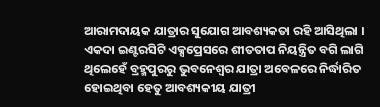ଆରାମଦାୟକ ଯାତ୍ରାର ସୁଯୋଗ ଆବଶ୍ୟକତା ରହି ଆସିଥିଲା । ଏକଦା ଇଣ୍ଟରସିଟି ଏକ୍ସପ୍ରେସରେ ଶୀତତାପ ନିୟନ୍ତ୍ରିତ ବଗି ଲାଗି ଥିଲେହେଁ ବ୍ରହ୍ମପୁରରୁ ଭୁବନେଶ୍ୱର ଯାତ୍ରା ଅବେଳରେ ନିର୍ଦ୍ଧାରିତ ହୋଇଥିବା ହେତୁ ଆବଶ୍ୟକୀୟ ଯାତ୍ରୀ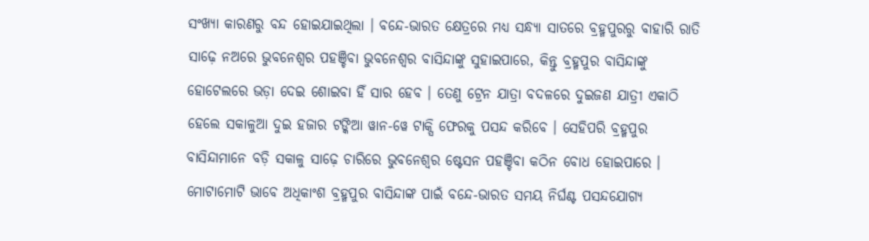ସଂଖ୍ୟା କାରଣରୁ ବନ୍ଦ ହୋଇଯାଇଥିଲା । ବନ୍ଦେ-ଭାରତ କ୍ଷେତ୍ରରେ ମଧ୍ୟ ସନ୍ଧ୍ୟା ସାତରେ ବ୍ରହ୍ମପୁରରୁ ବାହାରି ରାତି ସାଢ଼େ ନଅରେ ଭୁବନେଶ୍ୱର ପହଞ୍ଚିବା ଭୁବନେଶ୍ୱର ବାସିନ୍ଦାଙ୍କୁ ସୁହାଇପାରେ, କିନ୍ତୁ ବ୍ରହ୍ମପୁର ବାସିନ୍ଦାଙ୍କୁ ହୋଟେଲରେ ଭଡ଼ା ଦେଇ ଶୋଇବା ହିଁ ସାର ହେବ । ତେଣୁ ଟ୍ରେନ ଯାତ୍ରା ବଦଳରେ ଦୁଇଜଣ ଯାତ୍ରୀ ଏକାଠି ହେଲେ ସକାଳୁଆ ଦୁଇ ହଜାର ଟଙ୍କିଆ ୱାନ-ୱେ ଟାକ୍ସି ଫେରକୁ ପସନ୍ଦ କରିବେ । ସେହିପରି ବ୍ରହ୍ମପୁର ବାସିନ୍ଦାମାନେ ବଡ଼ି ସକାଳୁ ସାଢ଼େ ଚାରିରେ ଭୁବନେଶ୍ୱର ଷ୍ଟେସନ ପହଞ୍ଚିବା କଠିନ ବୋଧ ହୋଇପାରେ । ମୋଟାମୋଟି ଭାବେ ଅଧିକାଂଶ ବ୍ରହ୍ମପୁର ବାସିନ୍ଦାଙ୍କ ପାଇଁ ବନ୍ଦେ-ଭାରତ ସମୟ ନିର୍ଘଣ୍ଟ ପସନ୍ଦଯୋଗ୍ୟ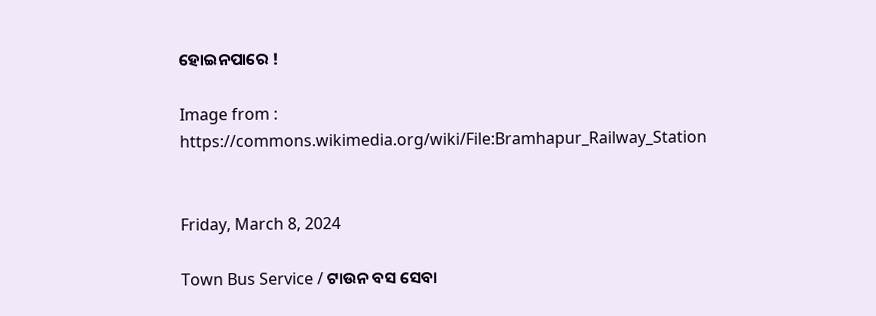ହୋଇନପାରେ !

Image from : https://commons.wikimedia.org/wiki/File:Bramhapur_Railway_Station


Friday, March 8, 2024

Town Bus Service / ଟାଉନ ବସ ସେବା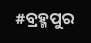#ବ୍ରହ୍ମପୁର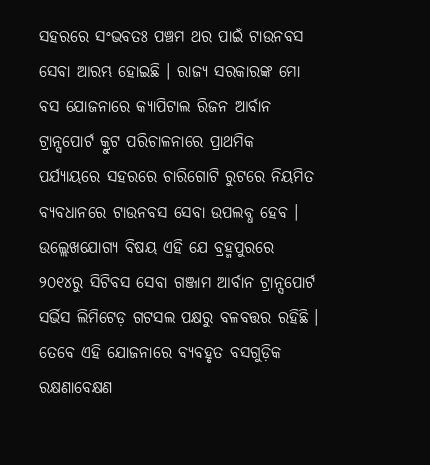ସହରରେ ସଂଭବତଃ ପଞ୍ଚମ ଥର ପାଇଁ ଟାଉନବସ ସେବା ଆରମ୍ଭ ହୋଇଛି । ରାଜ୍ୟ ସରକାରଙ୍କ ମୋ ବସ ଯୋଜନାରେ କ୍ୟାପିଟାଲ ରିଜନ ଆର୍ବାନ ଟ୍ରାନ୍ସପୋର୍ଟ କ୍ରୁଟ ପରିଚାଳନାରେ ପ୍ରାଥମିକ ପର୍ଯ୍ୟାୟରେ ସହରରେ ଚାରିଗୋଟି ରୁଟରେ ନିୟମିତ ବ୍ୟବଧାନରେ ଟାଉନବସ ସେବା ଉପଲବ୍ଧ ହେବ । ଉଲ୍ଲେଖଯୋଗ୍ୟ ବିଷୟ ଏହି ଯେ ବ୍ରହ୍ମପୁରରେ ୨୦୧୪ରୁ ସିଟିବସ ସେବା ଗଞ୍ଜାମ ଆର୍ବାନ ଟ୍ରାନ୍ସପୋର୍ଟ ସର୍ଭିସ ଲିମିଟେଡ଼ ଗଟସଲ ପକ୍ଷରୁ ବଳବତ୍ତର ରହିଛି । ତେବେ ଏହି ଯୋଜନାରେ ବ୍ୟବହୃତ ବସଗୁଡ଼ିକ ରକ୍ଷଣାବେକ୍ଷଣ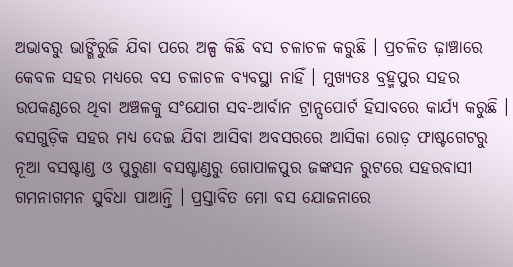ଅଭାବରୁ ଭାଙ୍ଗିରୁଜି ଯିବା ପରେ ଅଳ୍ପ କିଛି ବସ ଚଳାଚଳ କରୁଛି । ପ୍ରଚଳିତ ଢ଼ାଞ୍ଚାରେ କେବଳ ସହର ମଧ୍ୟରେ ବସ ଚଳାଚଳ ବ୍ୟବସ୍ଥା ନାହିଁ । ମୁଖ୍ୟତଃ ବ୍ରହ୍ମପୁର ସହର ଉପକଣ୍ଠରେ ଥିବା ଅଞ୍ଚଳକୁ ସଂଯୋଗ ସବ-ଆର୍ବାନ ଟ୍ରାନ୍ସପୋର୍ଟ ହିସାବରେ କାର୍ଯ୍ୟ କରୁଛି । ବସଗୁଡ଼ିକ ସହର ମଧ୍ୟ ଦେଇ ଯିବା ଆସିବା ଅବସରରେ ଆସିକା ରୋଡ଼ ଫାଷ୍ଟଗେଟରୁ ନୂଆ ବସଷ୍ଟାଣ୍ଡ ଓ ପୁରୁଣା ବସଷ୍ଟାଣ୍ଡରୁ ଗୋପାଳପୁର ଜଙ୍କସନ ରୁଟରେ ସହରବାସୀ ଗମନାଗମନ ସୁବିଧା ପାଆନ୍ତି । ପ୍ରସ୍ତାବିତ ମୋ ବସ ଯୋଜନାରେ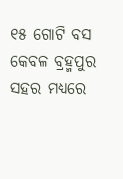୧୫ ଗୋଟି ବସ କେବଳ ବ୍ରହ୍ମପୁର ସହର ମଧ୍ୟରେ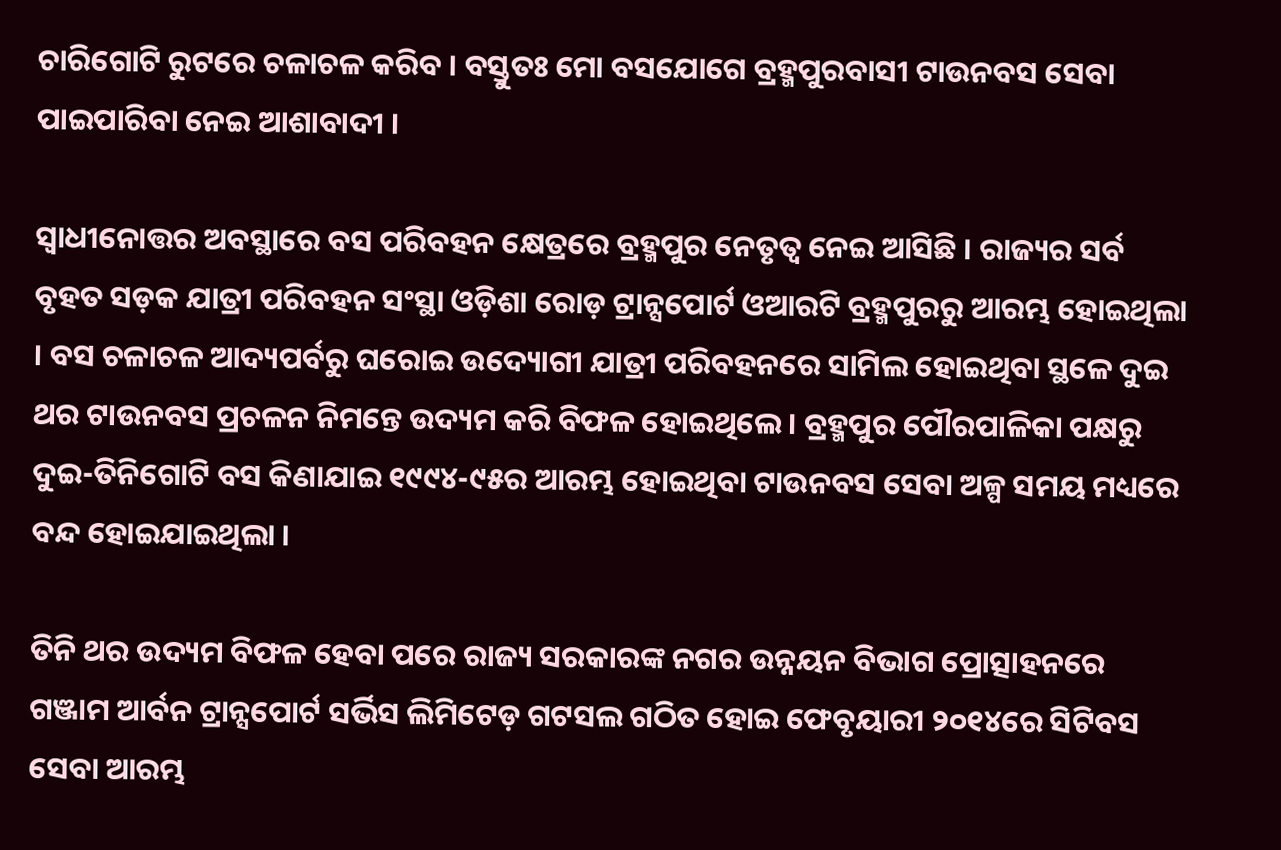ଚାରିଗୋଟି ରୁଟରେ ଚଳାଚଳ କରିବ । ବସ୍ତୁତଃ ମୋ ବସଯୋଗେ ବ୍ରହ୍ମପୁରବାସୀ ଟାଉନବସ ସେବା ପାଇପାରିବା ନେଇ ଆଶାବାଦୀ ।

ସ୍ୱାଧୀନୋତ୍ତର ଅବସ୍ଥାରେ ବସ ପରିବହନ କ୍ଷେତ୍ରରେ ବ୍ରହ୍ମପୁର ନେତୃତ୍ୱ ନେଇ ଆସିଛି । ରାଜ୍ୟର ସର୍ବ ବୃହତ ସଡ଼କ ଯାତ୍ରୀ ପରିବହନ ସଂସ୍ଥା ଓଡ଼ିଶା ରୋଡ଼ ଟ୍ରାନ୍ସପୋର୍ଟ ଓଆରଟି ବ୍ରହ୍ମପୁରରୁ ଆରମ୍ଭ ହୋଇଥିଲା । ବସ ଚଳାଚଳ ଆଦ୍ୟପର୍ବରୁ ଘରୋଇ ଉଦ୍ୟୋଗୀ ଯାତ୍ରୀ ପରିବହନରେ ସାମିଲ ହୋଇଥିବା ସ୍ଥଳେ ଦୁଇ ଥର ଟାଉନବସ ପ୍ରଚଳନ ନିମନ୍ତେ ଉଦ୍ୟମ କରି ବିଫଳ ହୋଇଥିଲେ । ବ୍ରହ୍ମପୁର ପୌରପାଳିକା ପକ୍ଷରୁ ଦୁଇ-ତିନିଗୋଟି ବସ କିଣାଯାଇ ୧୯୯୪-୯୫ର ଆରମ୍ଭ ହୋଇଥିବା ଟାଉନବସ ସେବା ଅଳ୍ପ ସମୟ ମଧ୍ୟରେ ବନ୍ଦ ହୋଇଯାଇଥିଲା ।

ତିନି ଥର ଉଦ୍ୟମ ବିଫଳ ହେବା ପରେ ରାଜ୍ୟ ସରକାରଙ୍କ ନଗର ଉନ୍ନୟନ ବିଭାଗ ପ୍ରୋତ୍ସାହନରେ ଗଞ୍ଜାମ ଆର୍ବନ ଟ୍ରାନ୍ସପୋର୍ଟ ସର୍ଭିସ ଲିମିଟେଡ଼ ଗଟସଲ ଗଠିତ ହୋଇ ଫେବୃୟାରୀ ୨୦୧୪ରେ ସିଟିବସ ସେବା ଆରମ୍ଭ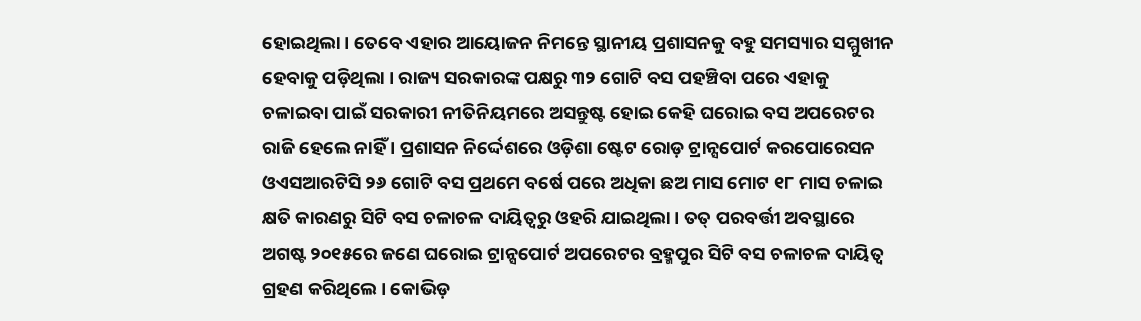ହୋଇଥିଲା । ତେବେ ଏହାର ଆୟୋଜନ ନିମନ୍ତେ ସ୍ଥାନୀୟ ପ୍ରଶାସନକୁ ବହୁ ସମସ୍ୟାର ସମ୍ମୁଖୀନ ହେବାକୁ ପଡ଼ିଥିଲା । ରାଜ୍ୟ ସରକାରଙ୍କ ପକ୍ଷରୁ ୩୨ ଗୋଟି ବସ ପହଞ୍ଚିବା ପରେ ଏହାକୁ ଚଳାଇବା ପାଇଁ ସରକାରୀ ନୀତିନିୟମରେ ଅସନ୍ତୁଷ୍ଟ ହୋଇ କେହି ଘରୋଇ ବସ ଅପରେଟର ରାଜି ହେଲେ ନାହିଁ । ପ୍ରଶାସନ ନିର୍ଦ୍ଦେଶରେ ଓଡ଼ିଶା ଷ୍ଟେଟ ରୋଡ଼ ଟ୍ରାନ୍ସପୋର୍ଟ କରପୋରେସନ ଓଏସଆରଟିସି ୨୬ ଗୋଟି ବସ ପ୍ରଥମେ ବର୍ଷେ ପରେ ଅଧିକା ଛଅ ମାସ ମୋଟ ୧୮ ମାସ ଚଳାଇ କ୍ଷତି କାରଣରୁ ସିଟି ବସ ଚଳାଚଳ ଦାୟିତ୍ୱରୁ ଓହରି ଯାଇଥିଲା । ତତ୍ ପରବର୍ତ୍ତୀ ଅବସ୍ଥାରେ ଅଗଷ୍ଟ ୨୦୧୫ରେ ଜଣେ ଘରୋଇ ଟ୍ରାନ୍ସପୋର୍ଟ ଅପରେଟର ବ୍ରହ୍ମପୁର ସିଟି ବସ ଚଳାଚଳ ଦାୟିତ୍ୱ ଗ୍ରହଣ କରିଥିଲେ । କୋଭିଡ଼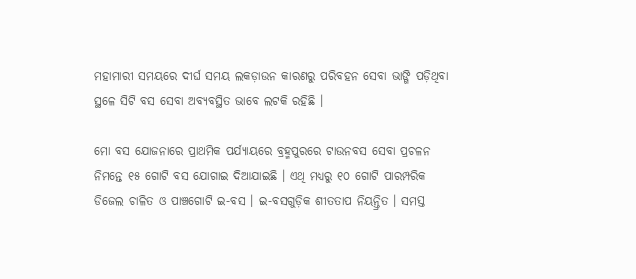ମହାମାରୀ ସମୟରେ ଦୀର୍ଘ ସମୟ ଲକଡ଼ାଉନ କାରଣରୁ ପରିବହନ ସେବା ଭାଙ୍ଗି ପଡ଼ିଥିବା ସ୍ଥଳେ ସିଟି ବସ ସେବା ଅବ୍ୟବସ୍ଥିତ ଭାବେ ଲଟକି ରହିଛି ।

ମୋ ବସ ଯୋଜନାରେ ପ୍ରାଥମିକ ପର୍ଯ୍ୟାୟରେ ବ୍ରହ୍ମପୁରରେ ଟାଉନବସ ସେବା ପ୍ରଚଳନ ନିମନ୍ତେ ୧୫ ଗୋଟି ବସ ଯୋଗାଇ ଦିଆଯାଇଛି । ଏଥି ମଧ୍ୟରୁ ୧୦ ଗୋଟି ପାରମ୍ପରିକ ଡିଜେଲ ଚାଳିତ ଓ ପାଞ୍ଚଗୋଟି ଇ-ବସ । ଇ-ବସଗୁଡ଼ିକ ଶୀତତାପ ନିୟନ୍ତ୍ରିତ । ସମସ୍ତ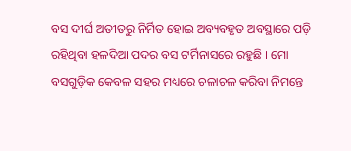ବସ ଦୀର୍ଘ ଅତୀତରୁ ନିର୍ମିତ ହୋଇ ଅବ୍ୟବହୃତ ଅବସ୍ଥାରେ ପଡ଼ି ରହିଥିବା ହଳଦିଆ ପଦର ବସ ଟର୍ମିନାସରେ ରହୁଛି । ମୋ ବସଗୁଡ଼ିକ କେବଳ ସହର ମଧ୍ୟରେ ଚଳାଚଳ କରିବା ନିମନ୍ତେ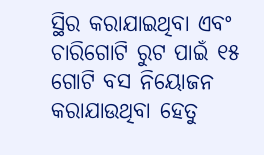ସ୍ଥିର କରାଯାଇଥିବା ଏବଂ ଚାରିଗୋଟି ରୁଟ ପାଇଁ ୧୫ ଗୋଟି ବସ ନିୟୋଜନ କରାଯାଉଥିବା ହେତୁ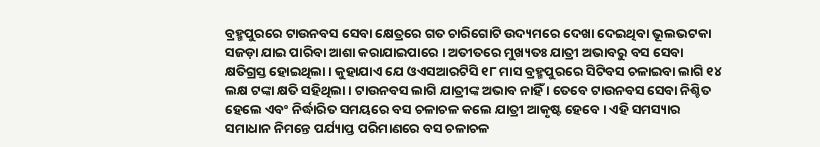ବ୍ରହ୍ମପୁରରେ ଟାଉନବସ ସେବା କ୍ଷେତ୍ରରେ ଗତ ଚାରିଗୋଟି ଉଦ୍ୟମରେ ଦେଖା ଦେଇଥିବା ଭୂଲଭଟକା ସଜଡ଼ା ଯାଇ ପାରିବା ଆଶା କରାଯାଇପାରେ । ଅତୀତରେ ମୁଖ୍ୟତଃ ଯାତ୍ରୀ ଅଭାବରୁ ବସ ସେବା କ୍ଷତିଗ୍ରସ୍ତ ହୋଇଥିଲା । କୁହାଯାଏ ଯେ ଓଏସଆରଟିସି ୧୮ ମାସ ବ୍ରହ୍ମପୁରରେ ସିଟିବସ ଚଳାଇବା ଲାଗି ୧୪ ଲକ୍ଷ ଟଙ୍କା କ୍ଷତି ସହିଥିଲା । ଟାଉନବସ ଲାଗି ଯାତ୍ରୀଙ୍କ ଅଭାବ ନାହିଁ । ତେବେ ଟାଉନବସ ସେବା ନିଶ୍ଚିତ ହେଲେ ଏବଂ ନିର୍ଦ୍ଧାରିତ ସମୟରେ ବସ ଚଳାଚଳ କଲେ ଯାତ୍ରୀ ଆକୃଷ୍ଟ ହେବେ । ଏହି ସମସ୍ୟାର ସମାଧାନ ନିମନ୍ତେ ପର୍ଯ୍ୟାପ୍ତ ପରିମାଣରେ ବସ ଚଳାଚଳ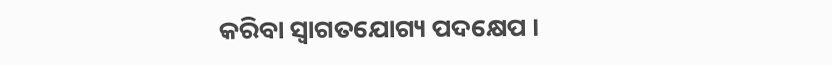କରିବା ସ୍ୱାଗତଯୋଗ୍ୟ ପଦକ୍ଷେପ ।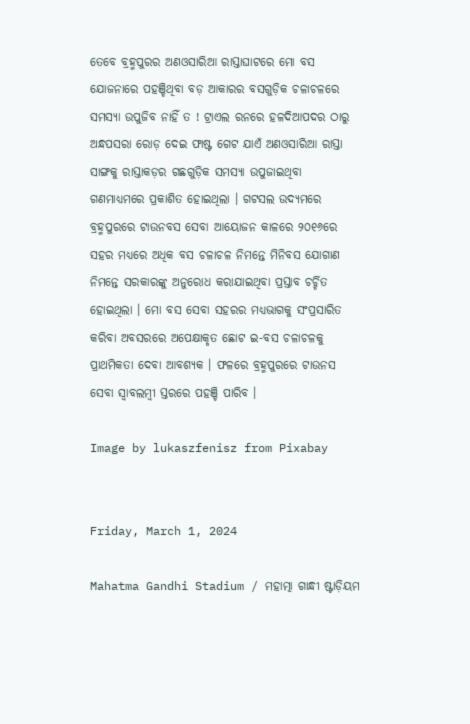ତେବେ ବ୍ରହ୍ମପୁରର ଅଣଓସାରିଆ ରାସ୍ତାଘାଟରେ ମୋ ବସ ଯୋଜନାରେ ପହଞ୍ଚିଥିବା ବଡ଼ ଆକାରର ବସଗୁଡ଼ିକ ଚଳାଚଳରେ ସମସ୍ୟା ଉପୁଜିବ ନାହିଁ ତ ! ଟ୍ରାଏଲ ରନରେ ହଳଦିଆପଦର ଠାରୁ ଅନ୍ଧପସରା ରୋଡ଼ ଦେଇ ଫାଷ୍ଟ ଗେଟ ଯାଏଁ ଅଣଓସାରିଆ ରାସ୍ତା ସାଙ୍ଗକୁ ରାସ୍ତାକଡ଼ର ଗଛଗୁଡ଼ିକ ସମସ୍ୟା ଉପୁଜାଇଥିବା ଗଣମାଧ୍ୟମରେ ପ୍ରକାଶିତ ହୋଇଥିଲା । ଗଟସଲ ଉଦ୍ୟମରେ ବ୍ରହ୍ମପୁରରେ ଟାଉନବସ ସେବା ଆୟୋଜନ କାଳରେ ୨୦୧୬ରେ ସହର ମଧ୍ୟରେ ଅଧିକ ବସ ଚଳାଚଳ ନିମନ୍ତେ ମିନିବସ ଯୋଗାଣ ନିମନ୍ତେ ସରକାରଙ୍କୁ ଅନୁରୋଧ କରାଯାଇଥିବା ପ୍ରସ୍ତାବ ଚର୍ଚ୍ଚିତ ହୋଇଥିଲା । ମୋ ବସ ସେବା ସହରର ମଧ୍ୟଭାଗକୁ ସଂପ୍ରସାରିତ କରିବା ଅବସରରେ ଅପେକ୍ଷାକୃତ ଛୋଟ ଇ-ବସ ଚଳାଚଳକୁ ପ୍ରାଥମିକତା ଦେବା ଆବଶ୍ୟକ । ଫଳରେ ବ୍ରହ୍ମପୁରରେ ଟାଉନସ ସେବା ସ୍ୱାବଲମ୍ୱୀ ସ୍ତରରେ ପହଞ୍ଚି ପାରିବ ।

Image by lukaszfenisz from Pixabay


Friday, March 1, 2024

Mahatma Gandhi Stadium / ମହାତ୍ମା ଗାନ୍ଧୀ ଷ୍ଟାଡ଼ିୟମ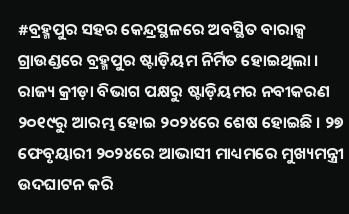#ବ୍ରହ୍ମପୁର ସହର କେନ୍ଦ୍ରସ୍ଥଳରେ ଅବସ୍ଥିତ ବାରାକ୍ସ ଗ୍ରାଉଣ୍ଡରେ ବ୍ରହ୍ମପୁର ଷ୍ଟାଡ଼ିୟମ ନିର୍ମିତ ହୋଇଥିଲା । ରାଜ୍ୟ କ୍ରୀଡ଼ା ବିଭାଗ ପକ୍ଷରୁ ଷ୍ଟାଡ଼ିୟମର ନବୀକରଣ ୨୦୧୯ରୁ ଆରମ୍ଭ ହୋଇ ୨୦୨୪ରେ ଶେଷ ହୋଇଛି । ୨୭ ଫେବୃୟାରୀ ୨୦୨୪ରେ ଆଭାସୀ ମାଧ୍ୟମରେ ମୁଖ୍ୟମନ୍ତ୍ରୀ ଉଦଘାଟନ କରି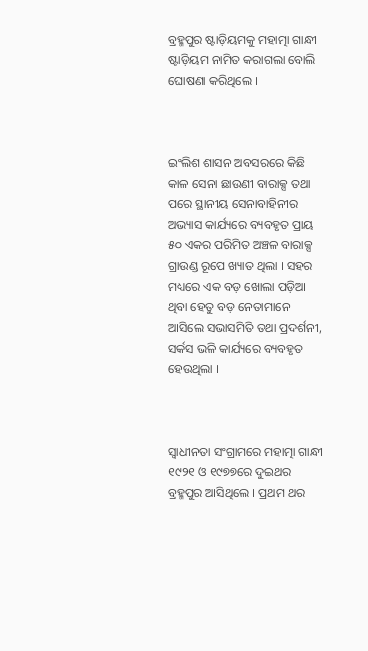ବ୍ରହ୍ମପୁର ଷ୍ଟାଡ଼ିୟମକୁ ମହାତ୍ମା ଗାନ୍ଧୀ ଷ୍ଟାଡ଼ିୟମ ନାମିତ କରାଗଲା ବୋଲି ଘୋଷଣା କରିଥିଲେ ।



ଇଂଲିଶ ଶାସନ ଅବସରରେ କିଛି କାଳ ସେନା ଛାଉଣୀ ବାରାକ୍ସ ତଥା ପରେ ସ୍ଥାନୀୟ ସେନାବାହିନୀର ଅଭ୍ୟାସ କାର୍ଯ୍ୟରେ ବ୍ୟବହୃତ ପ୍ରାୟ ୫୦ ଏକର ପରିମିତ ଅଞ୍ଚଳ ବାରାକ୍ସ ଗ୍ରାଉଣ୍ଡ ରୂପେ ଖ୍ୟାତ ଥିଲା । ସହର ମଧ୍ୟରେ ଏକ ବଡ଼ ଖୋଲା ପଡ଼ିଆ ଥିବା ହେତୁ ବଡ଼ ନେତାମାନେ ଆସିଲେ ସଭାସମିତି ତଥା ପ୍ରଦର୍ଶନୀ, ସର୍କସ ଭଳି କାର୍ଯ୍ୟରେ ବ୍ୟବହୃତ ହେଉଥିଲା ।



ସ୍ୱାଧୀନତା ସଂଗ୍ରାମରେ ମହାତ୍ମା ଗାନ୍ଧୀ ୧୯୨୧ ଓ ୧୯୭୭ରେ ଦୁଇଥର ବ୍ରହ୍ମପୁର ଆସିଥିଲେ । ପ୍ରଥମ ଥର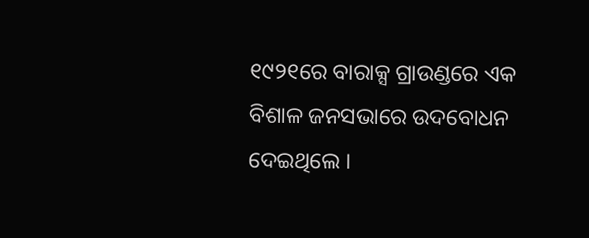୧୯୨୧ରେ ବାରାକ୍ସ ଗ୍ରାଉଣ୍ଡରେ ଏକ ବିଶାଳ ଜନସଭାରେ ଉଦବୋଧନ ଦେଇଥିଲେ ।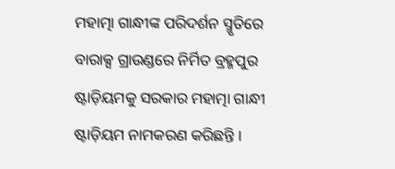ମହାତ୍ମା ଗାନ୍ଧୀଙ୍କ ପରିଦର୍ଶନ ସ୍ମୃତିରେ ବାରାକ୍ସ ଗ୍ରାଉଣ୍ଡରେ ନିର୍ମିତ ବ୍ରହ୍ମପୁର ଷ୍ଟାଡ଼ିୟମକୁ ସରକାର ମହାତ୍ମା ଗାନ୍ଧୀ ଷ୍ଟାଡ଼ିୟମ ନାମକରଣ କରିଛନ୍ତି ।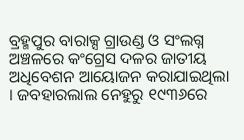ବ୍ରହ୍ମପୁର ବାରାକ୍ସ ଗ୍ରାଉଣ୍ଡ ଓ ସଂଲଗ୍ନ ଅଞ୍ଚଳରେ କଂଗ୍ରେସ ଦଳର ଜାତୀୟ ଅଧିବେଶନ ଆୟୋଜନ କରାଯାଇଥିଲା । ଜବହାରଲାଲ ନେହୁରୁ ୧୯୩୬ରେ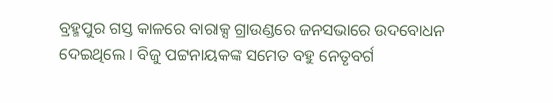ବ୍ରହ୍ମପୁର ଗସ୍ତ କାଳରେ ବାରାକ୍ସ ଗ୍ରାଉଣ୍ଡରେ ଜନସଭାରେ ଉଦବୋଧନ ଦେଇଥିଲେ । ବିଜୁ ପଟ୍ଟନାୟକଙ୍କ ସମେତ ବହୁ ନେତୃବର୍ଗ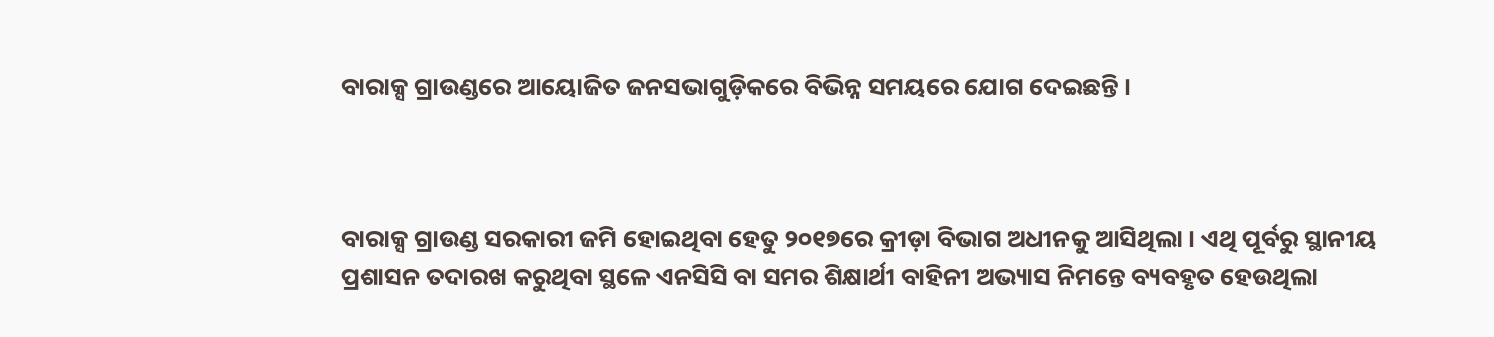ବାରାକ୍ସ ଗ୍ରାଉଣ୍ଡରେ ଆୟୋଜିତ ଜନସଭାଗୁଡ଼ିକରେ ବିଭିନ୍ନ ସମୟରେ ଯୋଗ ଦେଇଛନ୍ତି ।



ବାରାକ୍ସ ଗ୍ରାଉଣ୍ଡ ସରକାରୀ ଜମି ହୋଇଥିବା ହେତୁ ୨୦୧୭ରେ କ୍ରୀଡ଼ା ବିଭାଗ ଅଧୀନକୁ ଆସିଥିଲା । ଏଥି ପୂର୍ବରୁ ସ୍ଥାନୀୟ ପ୍ରଶାସନ ତଦାରଖ କରୁଥିବା ସ୍ଥଳେ ଏନସିସି ବା ସମର ଶିକ୍ଷାର୍ଥୀ ବାହିନୀ ଅଭ୍ୟାସ ନିମନ୍ତେ ବ୍ୟବହୃତ ହେଉଥିଲା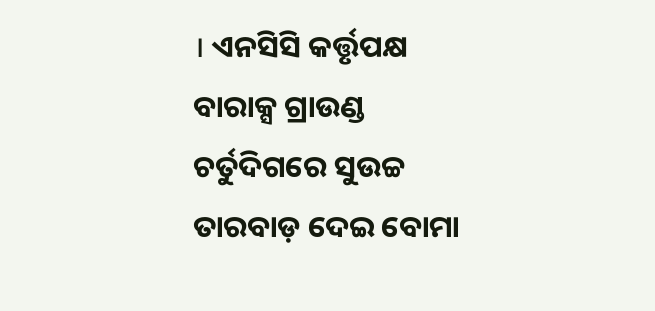। ଏନସିସି କର୍ତ୍ତୃପକ୍ଷ ବାରାକ୍ସ ଗ୍ରାଉଣ୍ଡ ଚର୍ତୁଦିଗରେ ସୁଉଚ୍ଚ ତାରବାଡ଼ ଦେଇ ବୋମା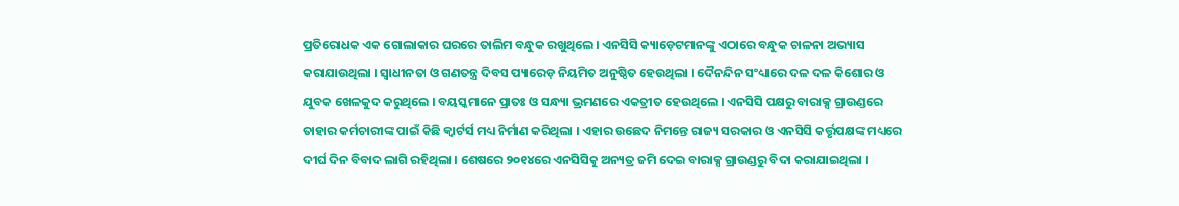ପ୍ରତିରୋଧକ ଏକ ଗୋଲାକାର ଘରରେ ତାଲିମ ବନ୍ଧୁକ ରଖୁଥିଲେ । ଏନସିସି କ୍ୟାଡ଼େଟମାନଙ୍କୁ ଏଠାରେ ବନ୍ଧୁକ ଚାଳନା ଅଭ୍ୟାସ କରାଯାଉଥିଲା । ସ୍ୱାଧୀନତା ଓ ଗଣତନ୍ତ୍ର ଦିବସ ପ୍ୟାରେଡ଼ ନିୟମିତ ଅନୁଷ୍ଠିତ ହେଉଥିଲା । ଦୈନନ୍ଦିନ ସଂଧ୍ୟାରେ ଦଳ ଦଳ କିଶୋର ଓ ଯୁବକ ଖେଳକୁଦ କରୁଥିଲେ । ବୟସ୍କମାନେ ପ୍ରାତଃ ଓ ସନ୍ଧ୍ୟା ଭ୍ରମଣରେ ଏକତ୍ରୀତ ହେଉଥିଲେ । ଏନସିସି ପକ୍ଷରୁ ବାରାକ୍ସ ଗ୍ରାଉଣ୍ଡରେ ତାହାର କର୍ମଚାରୀଙ୍କ ପାଇଁ କିଛି କ୍ୱାର୍ଟର୍ସ ମଧ୍ୟ ନିର୍ମାଣ କରିଥିଲା । ଏହାର ଉଛେଦ ନିମନ୍ତେ ରାଜ୍ୟ ସରକାର ଓ ଏନସିସି କର୍ତ୍ତୃପକ୍ଷଙ୍କ ମଧ୍ୟରେ ଦୀର୍ଘ ଦିନ ବିବାଦ ଲାଗି ରହିଥିଲା । ଶେଷରେ ୨୦୧୪ରେ ଏନସିସିକୁ ଅନ୍ୟତ୍ର ଜମି ଦେଇ ବାରାକ୍ସ ଗ୍ରାଉଣ୍ଡରୁ ବିଦା କରାଯାଇଥିଲା ।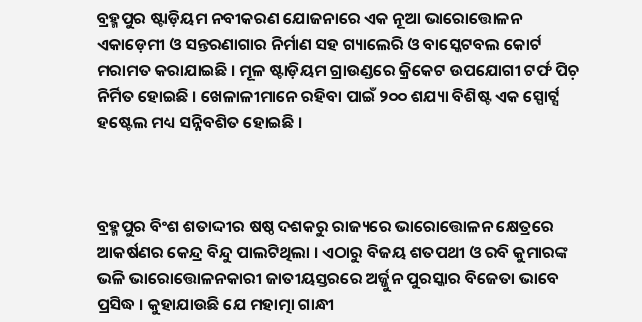ବ୍ରହ୍ମପୁର ଷ୍ଟାଡ଼ିୟମ ନବୀକରଣ ଯୋଜନାରେ ଏକ ନୂଆ ଭାରୋତ୍ତୋଳନ ଏକାଡ଼େମୀ ଓ ସନ୍ତରଣାଗାର ନିର୍ମାଣ ସହ ଗ୍ୟାଲେରି ଓ ବାସ୍କେଟବଲ କୋର୍ଟ ମରାମତ କରାଯାଇଛି । ମୂଳ ଷ୍ଟାଡ଼ିୟମ ଗ୍ରାଉଣ୍ଡରେ କ୍ରିକେଟ ଉପଯୋଗୀ ଟର୍ଫ ପିଚ଼ ନିର୍ମିତ ହୋଇଛି । ଖେଳାଳୀମାନେ ରହିବା ପାଇଁ ୨୦୦ ଶଯ୍ୟା ବିଶିଷ୍ଟ ଏକ ସ୍ପୋର୍ଟ୍ସ ହଷ୍ଟେଲ ମଧ୍ୟ ସନ୍ନିବଶିତ ହୋଇଛି ।



ବ୍ରହ୍ମପୁର ବିଂଶ ଶତାଦ୍ଦୀର ଷଷ୍ଠ ଦଶକରୁ ରାଜ୍ୟରେ ଭାରୋତ୍ତୋଳନ କ୍ଷେତ୍ରରେ ଆକର୍ଷଣର କେନ୍ଦ୍ର ବିନ୍ଦୁ ପାଲଟିଥିଲା । ଏଠାରୁ ବିଜୟ ଶତପଥୀ ଓ ରବି କୁମାରଙ୍କ ଭଳି ଭାରୋତ୍ତୋଳନକାରୀ ଜାତୀୟସ୍ତରରେ ଅର୍ଜ୍ଜୁନ ପୁରସ୍କାର ବିଜେତା ଭାବେ ପ୍ରସିଦ୍ଧ । କୁହାଯାଉଛି ଯେ ମହାତ୍ମା ଗାନ୍ଧୀ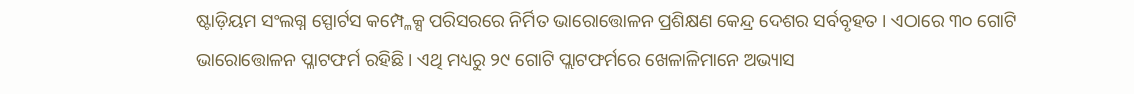ଷ୍ଟାଡ଼ିୟମ ସଂଲଗ୍ନ ସ୍ପୋର୍ଟସ କମ୍ପ୍ଳେକ୍ସ ପରିସରରେ ନିର୍ମିତ ଭାରୋତ୍ତୋଳନ ପ୍ରଶିକ୍ଷଣ କେନ୍ଦ୍ର ଦେଶର ସର୍ବବୃହତ । ଏଠାରେ ୩୦ ଗୋଟି ଭାରୋତ୍ତୋଳନ ପ୍ଳାଟଫର୍ମ ରହିଛି । ଏଥି ମଧ୍ୟରୁ ୨୯ ଗୋଟି ପ୍ଲାଟଫର୍ମରେ ଖେଳାଳିମାନେ ଅଭ୍ୟାସ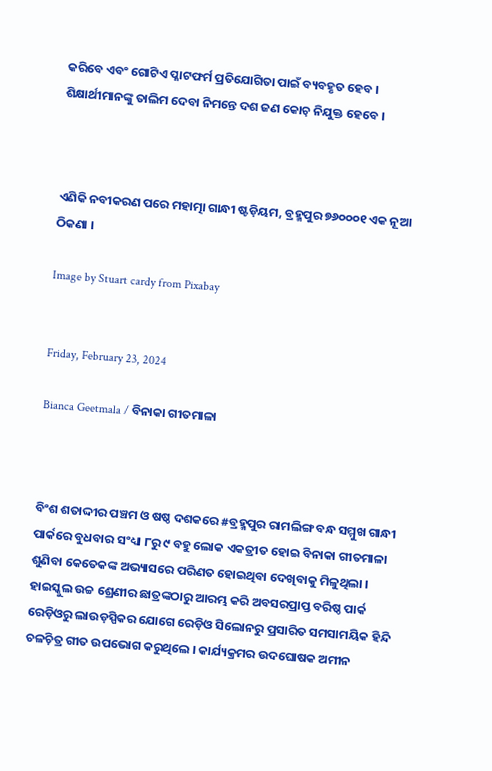କରିବେ ଏବଂ ଗୋଟିଏ ପ୍ଳାଟଫର୍ମ ପ୍ରତିଯୋଗିତା ପାଇଁ ବ୍ୟବହୃତ ହେବ । ଶିକ୍ଷାର୍ଥୀମାନଙ୍କୁ ତାଲିମ ଦେବା ନିମନ୍ତେ ଦଶ ଜଣ କୋଚ଼ ନିଯୁକ୍ତ ହେବେ ।



ଏଣିକି ନବୀକରଣ ପରେ ମହାତ୍ମା ଗାନ୍ଧୀ ଷ୍ଟଡ଼ିୟମ, ବ୍ରହ୍ମପୁର ୭୬୦୦୦୧ ଏକ ନୂଆ ଠିକଣା ।

Image by Stuart cardy from Pixabay


Friday, February 23, 2024

Bianca Geetmala / ବିନାକା ଗୀତମାଳା



ବିଂଶ ଶତାଦ୍ଦୀର ପଞ୍ଚମ ଓ ଷଷ୍ଠ ଦଶକରେ #ବ୍ରହ୍ମପୁର ରାମଲିଙ୍ଗ ବନ୍ଧ ସମ୍ମୁଖ ଗାନ୍ଧୀ ପାର୍କରେ ବୁଧବାର ସଂଧ୍ୟା ୮ରୁ ୯ ବହୁ ଲୋକ ଏକତ୍ରୀତ ହୋଇ ବିନାକା ଗୀତମାଳା ଶୁଣିବା କେତେକଙ୍କ ଅଭ୍ୟାସରେ ପରିଣତ ହୋଇଥିବା ଦେଖିବାକୁ ମିଳୁଥିଲା । ହାଇସ୍କୁଲ ଉଚ୍ଚ ଶ୍ରେଣୀର ଛାତ୍ରଙ୍କଠାରୁ ଆରମ୍ଭ କରି ଅବସରପ୍ରାପ୍ତ ବରିଷ୍ଠ ପାର୍କ ରେଡ଼ିଓରୁ ଲାଉଡ଼ସ୍ପିକର ଯୋଗେ ରେଡ଼ିଓ ସିଲୋନରୁ ପ୍ରସାରିତ ସମସାମୟିକ ହିନ୍ଦି ଚଳଚ଼ିତ୍ର ଗୀତ ଉପଭୋଗ କରୁଥିଲେ । କାର୍ଯ୍ୟକ୍ରମର ଉଦଘୋଷକ ଅମୀନ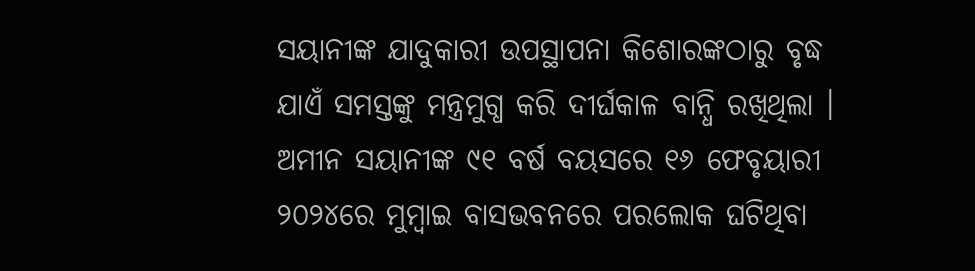ସୟାନୀଙ୍କ ଯାଦୁକାରୀ ଉପସ୍ଥାପନା କିଶୋରଙ୍କଠାରୁ ବୃଦ୍ଧ ଯାଏଁ ସମସ୍ତଙ୍କୁ ମନ୍ତ୍ରମୁଗ୍ଧ କରି ଦୀର୍ଘକାଳ ବାନ୍ଧି ରଖିଥିଲା । ଅମୀନ ସୟାନୀଙ୍କ ୯୧ ବର୍ଷ ବୟସରେ ୧୬ ଫେବୃୟାରୀ ୨୦୨୪ରେ ମୁମ୍ୱାଇ ବାସଭବନରେ ପରଲୋକ ଘଟିଥିବା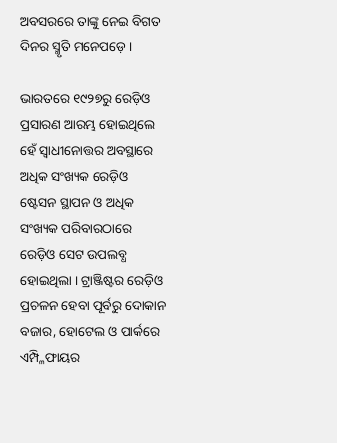ଅବସରରେ ତାଙ୍କୁ ନେଇ ବିଗତ ଦିନର ସ୍ମୃତି ମନେପଡ଼େ ।

ଭାରତରେ ୧୯୨୭ରୁ ରେଡ଼ିଓ ପ୍ରସାରଣ ଆରମ୍ଭ ହୋଇଥିଲେ ହେଁ ସ୍ୱାଧୀନୋତ୍ତର ଅବସ୍ଥାରେ ଅଧିକ ସଂଖ୍ୟକ ରେଡ଼ିଓ ଷ୍ଟେସନ ସ୍ଥାପନ ଓ ଅଧିକ ସଂଖ୍ୟକ ପରିବାରଠାରେ ରେଡ଼ିଓ ସେଟ ଉପଲବ୍ଧ ହୋଇଥିଲା । ଟ୍ରାଞ୍ଜିଷ୍ଟର ରେଡ଼ିଓ ପ୍ରଚଳନ ହେବା ପୂର୍ବରୁ ଦୋକାନ ବଜାର, ହୋଟେଲ ଓ ପାର୍କରେ ଏମ୍ପ୍ଳିଫାୟର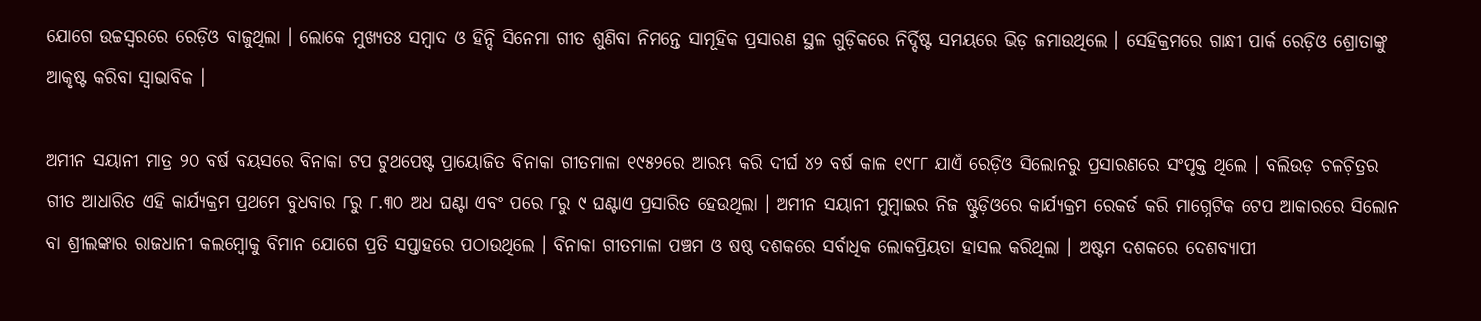ଯୋଗେ ଉଚ୍ଚସ୍ୱରରେ ରେଡ଼ିଓ ବାଜୁଥିଲା । ଲୋକେ ମୁଖ୍ୟତଃ ସମ୍ୱାଦ ଓ ହିନ୍ଦି ସିନେମା ଗୀତ ଶୁଣିବା ନିମନ୍ତେ ସାମୂହିକ ପ୍ରସାରଣ ସ୍ଥଳ ଗୁଡ଼ିକରେ ନିର୍ଦ୍ଦିଷ୍ଟ ସମୟରେ ଭିଡ଼ ଜମାଉଥିଲେ । ସେହିକ୍ରମରେ ଗାନ୍ଧୀ ପାର୍କ ରେଡ଼ିଓ ଶ୍ରୋତାଙ୍କୁ ଆକୃଷ୍ଟ କରିବା ସ୍ୱାଭାବିକ ।

ଅମୀନ ସୟାନୀ ମାତ୍ର ୨୦ ବର୍ଷ ବୟସରେ ବିନାକା ଟପ ଟୁଥପେଷ୍ଟ ପ୍ରାୟୋଜିତ ବିନାକା ଗୀତମାଳା ୧୯୫୨ରେ ଆରମ୍ଭ କରି ଦୀର୍ଘ ୪୨ ବର୍ଷ କାଳ ୧୯୮୮ ଯାଏଁ ରେଡ଼ିଓ ସିଲୋନରୁ ପ୍ରସାରଣରେ ସଂପୃକ୍ତ ଥିଲେ । ବଲିଉଡ଼ ଚଳଚ଼ିତ୍ରର ଗୀତ ଆଧାରିତ ଏହି କାର୍ଯ୍ୟକ୍ରମ ପ୍ରଥମେ ବୁଧବାର ୮ରୁ ୮.୩୦ ଅଧ ଘଣ୍ଟା ଏବଂ ପରେ ୮ରୁ ୯ ଘଣ୍ଟାଏ ପ୍ରସାରିତ ହେଉଥିଲା । ଅମୀନ ସୟାନୀ ମୁମ୍ୱାଇର ନିଜ ଷ୍ଟୁଡ଼ିଓରେ କାର୍ଯ୍ୟକ୍ରମ ରେକର୍ଡ କରି ମାଗ୍ନେଟିକ ଟେପ ଆକାରରେ ସିଲୋନ ବା ଶ୍ରୀଲଙ୍କାର ରାଜଧାନୀ କଲମ୍ୱୋକୁ ବିମାନ ଯୋଗେ ପ୍ରତି ସପ୍ତାହରେ ପଠାଉଥିଲେ । ବିନାକା ଗୀତମାଳା ପଞ୍ଚମ ଓ ଷଷ୍ଠ ଦଶକରେ ସର୍ବାଧିକ ଲୋକପ୍ରିୟତା ହାସଲ କରିଥିଲା । ଅଷ୍ଟମ ଦଶକରେ ଦେଶବ୍ୟାପୀ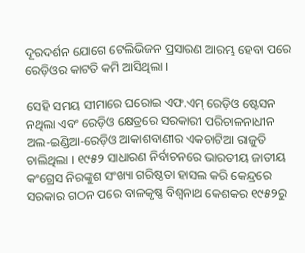ଦୂରଦର୍ଶନ ଯୋଗେ ଟେଲିଭିଜନ ପ୍ରସାରଣ ଆରମ୍ଭ ହେବା ପରେ ରେଡ଼ିଓର କାଟତି କମି ଆସିଥିଲା ।

ସେହି ସମୟ ସୀମାରେ ଘରୋଇ ଏଫ.ଏମ୍ ରେଡ଼ିଓ ଷ୍ଟେସନ ନଥିଲା ଏବଂ ରେଡ଼ିଓ କ୍ଷେତ୍ରରେ ସରକାରୀ ପରିଚାଳନାଧୀନ ଅଲ-ଇଣ୍ଡିଆ-ରେଡ଼ିଓ ଆକାଶବାଣୀର ଏକଚାଟିଆ ରାଜୁତି ଚାଲିଥିଲା । ୧୯୫୨ ସାଧାରଣ ନିର୍ବାଚନରେ ଭାରତୀୟ ଜାତୀୟ କଂଗ୍ରେସ ନିରଙ୍କୁଶ ସଂଖ୍ୟା ଗରିଷ୍ଠତା ହାସଲ କରି କେନ୍ଦ୍ରରେ ସରକାର ଗଠନ ପରେ ବାଳକୃଷ୍ଣ ବିଶ୍ୱନାଥ କେଶକର ୧୯୫୨ରୁ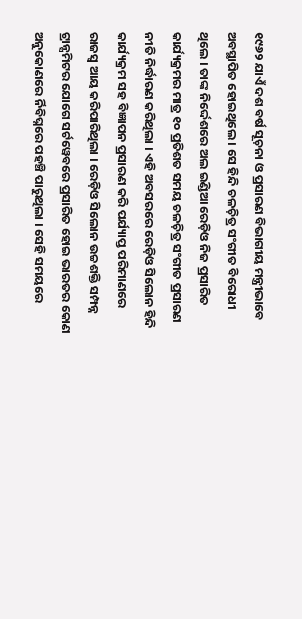୧୯୬୨ ଯାଏଁ ଦଶ ବର୍ଷ ସୂଚ଼ନା ଓ ପ୍ରସାରଣ ବିଭାଗୀୟ ମନ୍ତ୍ରୀଭାବେ ଅବସ୍ଥାପିତ ହୋଇଥିଲେ । ସେ ହିନ୍ଦି ଚଳଚ଼ିତ୍ର ସଂଗୀତ ବିରୋଧୀ ଥିଲେ । ତାଙ୍କ ନିର୍ଦ୍ଦେଶରେ ଅଲ ଇଣ୍ଡିଆ ରେଡ଼ିଓ ନିଜ ପ୍ରସାରିତ କାର୍ଯ୍ୟକ୍ରମର ମାତ୍ର ୧୦ ପ୍ରତିଶତ ସମୟ ଚଳଚ଼ିତ୍ର ସଂଗୀତ ପ୍ରସାରଣ ନୀତି ନିର୍ଦ୍ଧାରଣ କରିଥିଲା । ଏହି ଅବସରରେ ରେଡ଼ିଓ ସିଲୋନ ହିନ୍ଦି କାର୍ଯ୍ୟକ୍ରମ ସହ ବିଜ୍ଞାପନ ପ୍ରସାରଣ କରି ପର୍ଯ୍ୟାପ୍ତ ପରିମାଣରେ ରାଜସ୍ୱ ଆୟ କରିପାରିଥିଲା । ରେଡ଼ିଓ ସିଲୋନ ଉଚ୍ଚଶକ୍ତି ସମ୍ପନ୍ନ ଟ୍ରାନ୍ସମିଟର ଯୋଗେ ସର୍ଟୱେବରେ ପ୍ରସାରିତ ହୋଇ ଭାରତର କୋଣ ଅନୁକୋଣରେ ର୍ନିବିଘ୍ନରେ ପହଞ୍ଚି ପାରୁଥିଲା । ସେହି ସମୟରେ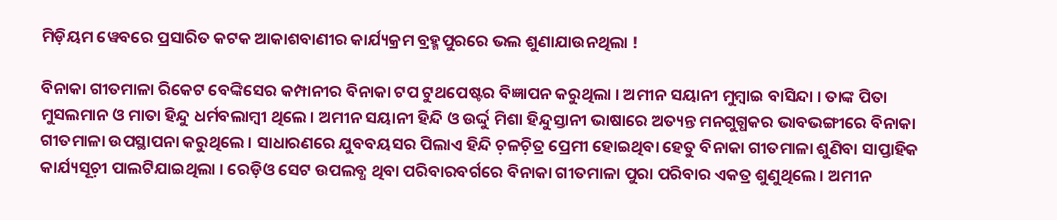ମିଡ଼ିୟମ ୱେବରେ ପ୍ରସାରିତ କଟକ ଆକାଶବାଣୀର କାର୍ଯ୍ୟକ୍ରମ ବ୍ରହ୍ମପୁରରେ ଭଲ ଶୁଣାଯାଉନଥିଲା !

ବିନାକା ଗୀତମାଳା ରିକେଟ ବେଙ୍କିସେର କମ୍ପାନୀର ବିନାକା ଟପ ଟୁଥପେଷ୍ଟର ବିଜ୍ଞାପନ କରୁଥିଲା । ଅମୀନ ସୟାନୀ ମୁମ୍ୱାଇ ବାସିନ୍ଦା । ତାଙ୍କ ପିତା ମୁସଲମାନ ଓ ମାତା ହିନ୍ଦୁ ଧର୍ମବଲାମ୍ୱୀ ଥିଲେ । ଅମୀନ ସୟାନୀ ହିନ୍ଦି ଓ ଉର୍ଦ୍ଦୁ ମିଶା ହିନ୍ଦୁସ୍ତାନୀ ଭାଷାରେ ଅତ୍ୟନ୍ତ ମନଗୁଗ୍ଧକର ଭାବଭଙ୍ଗୀରେ ବିନାକା ଗୀତମାଳା ଉପସ୍ଥାପନା କରୁଥିଲେ । ସାଧାରଣରେ ଯୁବବୟସର ପିଲାଏ ହିନ୍ଦି ଚ଼ଳଚ଼ିତ୍ର ପ୍ରେମୀ ହୋଇଥିବା ହେତୁ ବିନାକା ଗୀତମାଳା ଶୁଣିବା ସାପ୍ତାହିକ କାର୍ଯ୍ୟସୂଚ଼ୀ ପାଲଟିଯାଇଥିଲା । ରେଡ଼ିଓ ସେଟ ଉପଲବ୍ଧ ଥିବା ପରିବାରବର୍ଗରେ ବିନାକା ଗୀତମାଳା ପୁରା ପରିବାର ଏକତ୍ର ଶୁଣୁଥିଲେ । ଅମୀନ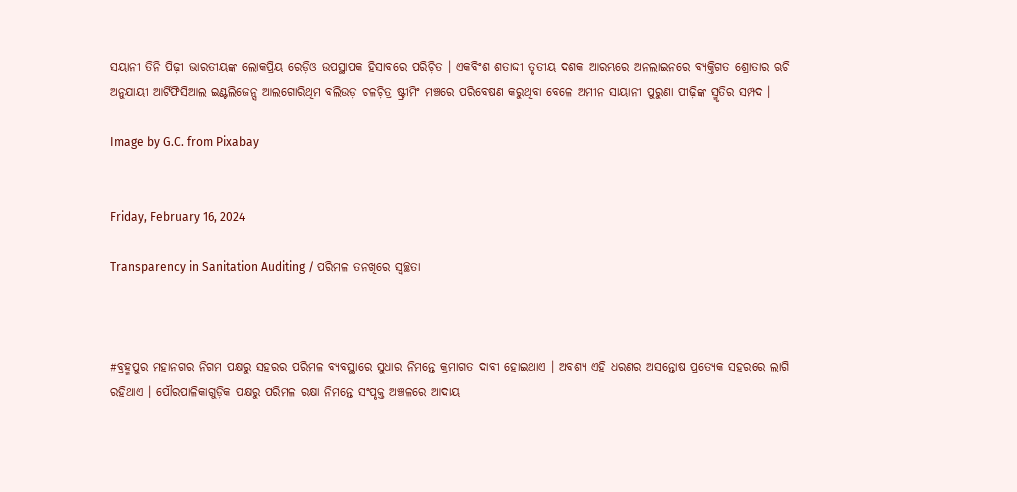ସୟାନୀ ତିନି ପିଢ଼ୀ ଭାରତୀୟଙ୍କ ଲୋକପ୍ରିୟ ରେଡ଼ିଓ ଉପସ୍ଥାପକ ହିସାବରେ ପରିଚ଼ିତ । ଏକବିଂଶ ଶତାଦ୍ଦୀ ତୃତୀୟ ଦଶକ ଆରମ୍ଭରେ ଅନଲାଇନରେ ବ୍ୟକ୍ତିଗତ ଶ୍ରୋତାର ଋଚି ଅନୁଯାୟୀ ଆର୍ଟିଫିସିଆଲ ଇଣ୍ଟଲିଜେନ୍ସ ଆଲଗୋରିଥିମ ବଲିଉଡ଼ ଚଳଚ଼ିତ୍ର ଷ୍ଟ୍ରୀମିଂ ମଞ୍ଚରେ ପରିବେଷଣ କରୁଥିବା ବେଳେ ଅମୀନ ସାୟାନୀ ପୁରୁଣା ପୀଢ଼ିଙ୍କ ସ୍ମୃତିର ସମ୍ପଦ ।

Image by G.C. from Pixabay


Friday, February 16, 2024

Transparency in Sanitation Auditing / ପରିମଳ ତନଖିରେ ସ୍ୱଚ୍ଛତା



#ବ୍ରହ୍ମପୁର ମହାନଗର ନିଗମ ପକ୍ଷରୁ ସହରର ପରିମଳ ବ୍ୟବସ୍ଥାରେ ସୁଧାର ନିମନ୍ତେ କ୍ରମାଗତ ଦାବୀ ହୋଇଥାଏ । ଅବଶ୍ୟ ଏହି ଧରଣର ଅସନ୍ତୋଷ ପ୍ରତ୍ୟେକ ସହରରେ ଲାଗି ରହିଥାଏ । ପୌରପାଳିକାଗୁଡ଼ିକ ପକ୍ଷରୁ ପରିମଳ ରକ୍ଷା ନିମନ୍ତେ ସଂପୃକ୍ତ ଅଞ୍ଚଳରେ ଆଦାୟ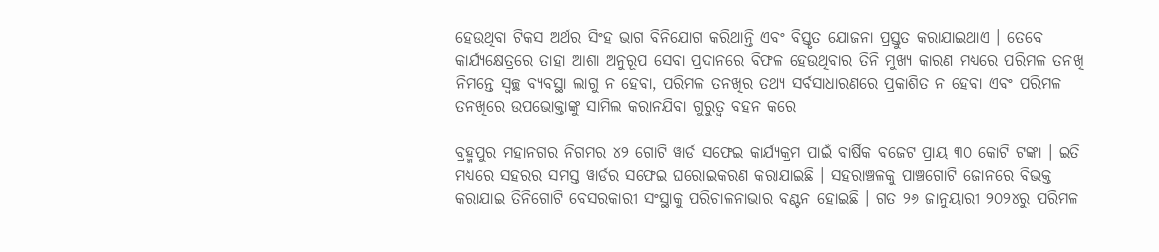ହେଉଥିବା ଟିକସ ଅର୍ଥର ସିଂହ ଭାଗ ବିନିଯୋଗ କରିଥାନ୍ତି ଏବଂ ବିସ୍ତୃତ ଯୋଜନା ପ୍ରସ୍ତୁତ କରାଯାଇଥାଏ । ତେବେ କାର୍ଯ୍ୟକ୍ଷେତ୍ରରେ ତାହା ଆଶା ଅନୁରୂପ ସେବା ପ୍ରଦାନରେ ବିଫଳ ହେଉଥିବାର ତିନି ମୁଖ୍ୟ କାରଣ ମଧ୍ୟରେ ପରିମଳ ତନଖି ନିମନ୍ତେ ସ୍ୱଚ୍ଛ ବ୍ୟବସ୍ଥା ଲାଗୁ ନ ହେବା, ପରିମଳ ତନଖିର ତଥ୍ୟ ସର୍ବସାଧାରଣରେ ପ୍ରକାଶିତ ନ ହେବା ଏବଂ ପରିମଳ ତନଖିରେ ଉପଭୋକ୍ତାଙ୍କୁ ସାମିଲ କରାନଯିବା ଗୁରୁତ୍ୱ ବହନ କରେ

ବ୍ରହ୍ମପୁର ମହାନଗର ନିଗମର ୪୨ ଗୋଟି ୱାର୍ଡ ସଫେଇ କାର୍ଯ୍ୟକ୍ରମ ପାଇଁ ବାର୍ଷିକ ବଜେଟ ପ୍ରାୟ ୩୦ କୋଟି ଟଙ୍କା । ଇତି ମଧ୍ୟରେ ସହରର ସମସ୍ତ ୱାର୍ଡର ସଫେଇ ଘରୋଇକରଣ କରାଯାଇଛି । ସହରାଞ୍ଚଳକୁ ପାଞ୍ଚଗୋଟି ଜୋନରେ ବିଭକ୍ତ କରାଯାଇ ତିନିଗୋଟି ବେସରକାରୀ ସଂସ୍ଥାକୁ ପରିଚାଳନାଭାର ବଣ୍ଟନ ହୋଇଛି । ଗତ ୨୬ ଜାନୁୟାରୀ ୨୦୨୪ରୁ ପରିମଳ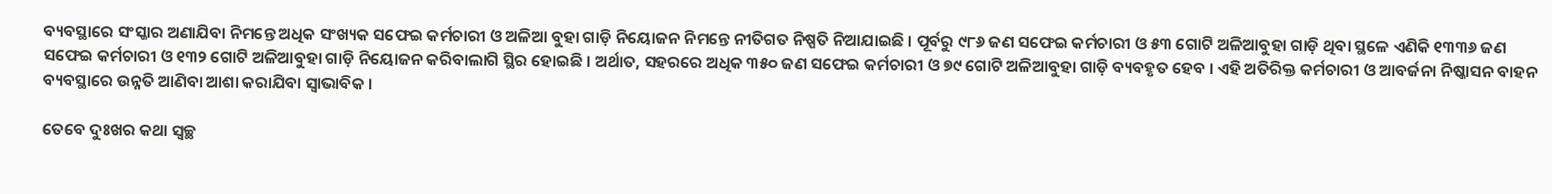ବ୍ୟବସ୍ଥାରେ ସଂସ୍କାର ଅଣାଯିବା ନିମନ୍ତେ ଅଧିକ ସଂଖ୍ୟକ ସଫେଇ କର୍ମଚାରୀ ଓ ଅଳିଆ ବୁହା ଗାଡ଼ି ନିୟୋଜନ ନିମନ୍ତେ ନୀତିଗତ ନିଷ୍ପତି ନିଆଯାଇଛି । ପୂର୍ବରୁ ୯୮୬ ଜଣ ସଫେଇ କର୍ମଚାରୀ ଓ ୫୩ ଗୋଟି ଅଳିଆବୁହା ଗାଡ଼ି ଥିବା ସ୍ଥଳେ ଏଣିକି ୧୩୩୬ ଜଣ ସଫେଇ କର୍ମଚାରୀ ଓ ୧୩୨ ଗୋଟି ଅଳିଆବୁହା ଗାଡ଼ି ନିୟୋଜନ କରିବାଲାଗି ସ୍ଥିର ହୋଇଛି । ଅର୍ଥାତ, ସହରରେ ଅଧିକ ୩୫୦ ଜଣ ସଫେଇ କର୍ମଚାରୀ ଓ ୭୯ ଗୋଟି ଅଳିଆବୁହା ଗାଡ଼ି ବ୍ୟବହୃତ ହେବ । ଏହି ଅତିରିକ୍ତ କର୍ମଚାରୀ ଓ ଆବର୍ଜନା ନିଷ୍କାସନ ବାହନ ବ୍ୟବସ୍ଥାରେ ଉନ୍ନତି ଆଣିବା ଆଶା କରାଯିବା ସ୍ୱାଭାବିକ ।

ତେବେ ଦୁଃଖର କଥା ସ୍ୱଚ୍ଛ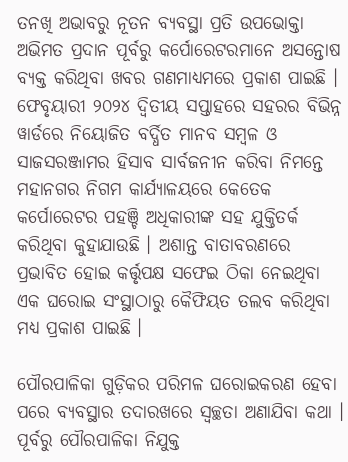ତନଖି ଅଭାବରୁ ନୂତନ ବ୍ୟବସ୍ଥା ପ୍ରତି ଉପଭୋକ୍ତା ଅଭିମତ ପ୍ରଦାନ ପୂର୍ବରୁ କର୍ପୋରେଟରମାନେ ଅସନ୍ତୋଷ ବ୍ୟକ୍ତ କରିଥିବା ଖବର ଗଣମାଧ୍ୟମରେ ପ୍ରକାଶ ପାଇଛି । ଫେବୃୟାରୀ ୨୦୨୪ ଦ୍ୱିତୀୟ ସପ୍ତାହରେ ସହରର ବିଭିନ୍ନ ୱାର୍ଡରେ ନିୟୋଜିତ ବର୍ଦ୍ଧିତ ମାନବ ସମ୍ୱଳ ଓ ସାଜସରଞ୍ଜାମର ହିସାବ ସାର୍ବଜନୀନ କରିବା ନିମନ୍ତେ ମହାନଗର ନିଗମ କାର୍ଯ୍ୟାଳୟରେ କେତେକ କର୍ପୋରେଟର ପହଞ୍ଚି ଅଧିକାରୀଙ୍କ ସହ ଯୁକ୍ତିତର୍କ କରିଥିବା କୁହାଯାଉଛି । ଅଶାନ୍ତ ବାତାବରଣରେ ପ୍ରଭାବିତ ହୋଇ କର୍ତ୍ତୃପକ୍ଷ ସଫେଇ ଠିକା ନେଇଥିବା ଏକ ଘରୋଇ ସଂସ୍ଥାଠାରୁ କୈଫିୟତ ତଲବ କରିଥିବା ମଧ୍ୟ ପ୍ରକାଶ ପାଇଛି ।

ପୌରପାଳିକା ଗୁଡ଼ିକର ପରିମଳ ଘରୋଇକରଣ ହେବା ପରେ ବ୍ୟବସ୍ଥାର ତଦାରଖରେ ସ୍ୱଚ୍ଛତା ଅଣାଯିବା କଥା । ପୂର୍ବରୁ ପୌରପାଳିକା ନିଯୁକ୍ତ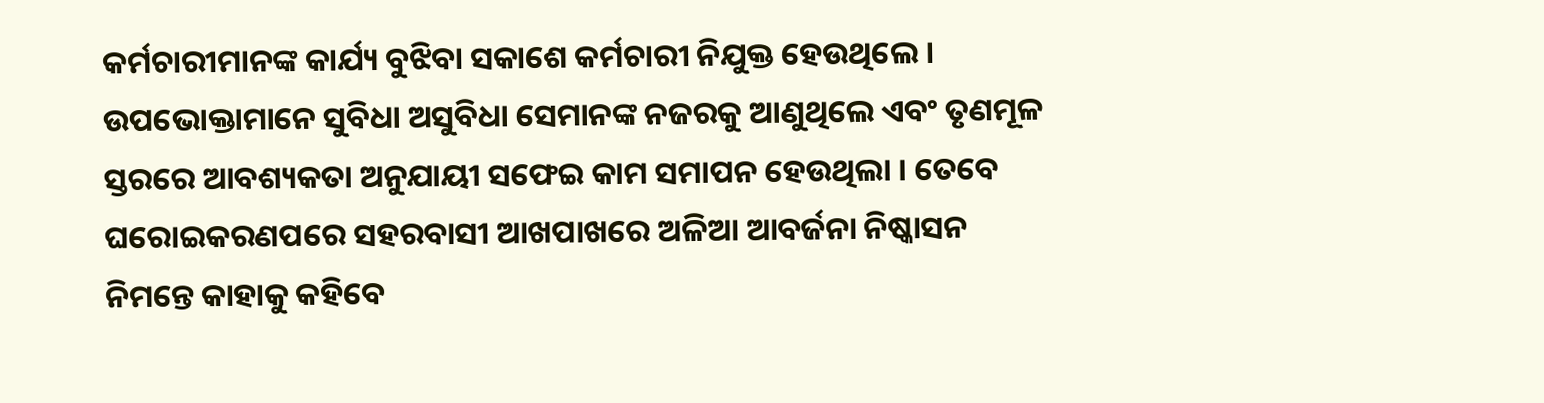କର୍ମଚାରୀମାନଙ୍କ କାର୍ଯ୍ୟ ବୁଝିବା ସକାଶେ କର୍ମଚାରୀ ନିଯୁକ୍ତ ହେଉଥିଲେ । ଉପଭୋକ୍ତାମାନେ ସୁବିଧା ଅସୁବିଧା ସେମାନଙ୍କ ନଜରକୁ ଆଣୁଥିଲେ ଏବଂ ତୃଣମୂଳ ସ୍ତରରେ ଆବଶ୍ୟକତା ଅନୁଯାୟୀ ସଫେଇ କାମ ସମାପନ ହେଉଥିଲା । ତେବେ ଘରୋଇକରଣପରେ ସହରବାସୀ ଆଖପାଖରେ ଅଳିଆ ଆବର୍ଜନା ନିଷ୍କାସନ ନିମନ୍ତେ କାହାକୁ କହିବେ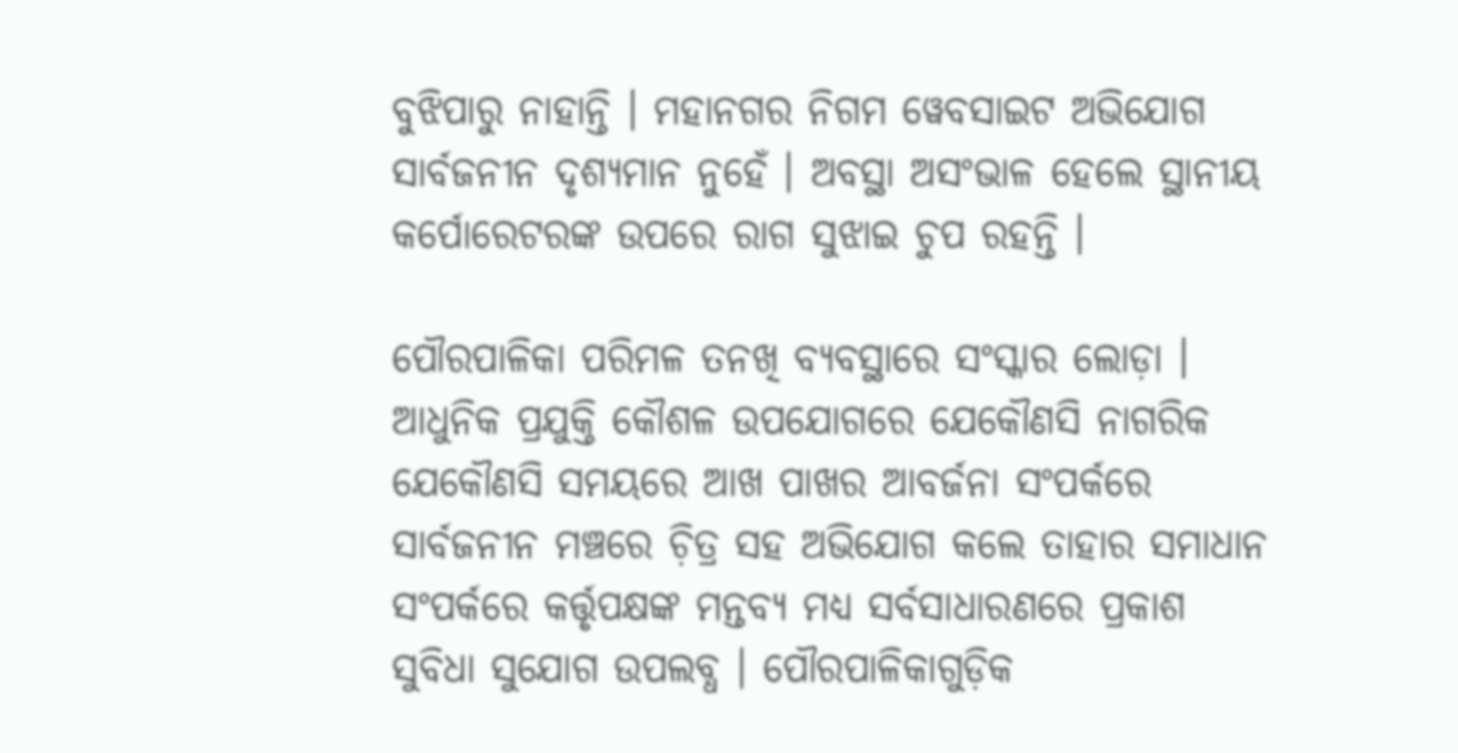ବୁଝିପାରୁ ନାହାନ୍ତି । ମହାନଗର ନିଗମ ୱେବସାଇଟ ଅଭିଯୋଗ ସାର୍ବଜନୀନ ଦୃଶ୍ୟମାନ ନୁହେଁ । ଅବସ୍ଥା ଅସଂଭାଳ ହେଲେ ସ୍ଥାନୀୟ କର୍ପୋରେଟରଙ୍କ ଉପରେ ରାଗ ସୁଝାଇ ଚୁପ ରହନ୍ତି ।

ପୌରପାଳିକା ପରିମଳ ତନଖି ବ୍ୟବସ୍ଥାରେ ସଂସ୍କାର ଲୋଡ଼ା । ଆଧୁନିକ ପ୍ରଯୁକ୍ତି କୌଶଳ ଉପଯୋଗରେ ଯେକୌଣସି ନାଗରିକ ଯେକୌଣସି ସମୟରେ ଆଖ ପାଖର ଆବର୍ଜନା ସଂପର୍କରେ ସାର୍ବଜନୀନ ମଞ୍ଚରେ ଚ଼ିତ୍ର ସହ ଅଭିଯୋଗ କଲେ ତାହାର ସମାଧାନ ସଂପର୍କରେ କର୍ତ୍ତୃପକ୍ଷଙ୍କ ମନ୍ତବ୍ୟ ମଧ୍ୟ ସର୍ବସାଧାରଣରେ ପ୍ରକାଶ ସୁବିଧା ସୁଯୋଗ ଉପଲବ୍ଧ । ପୌରପାଳିକାଗୁଡ଼ିକ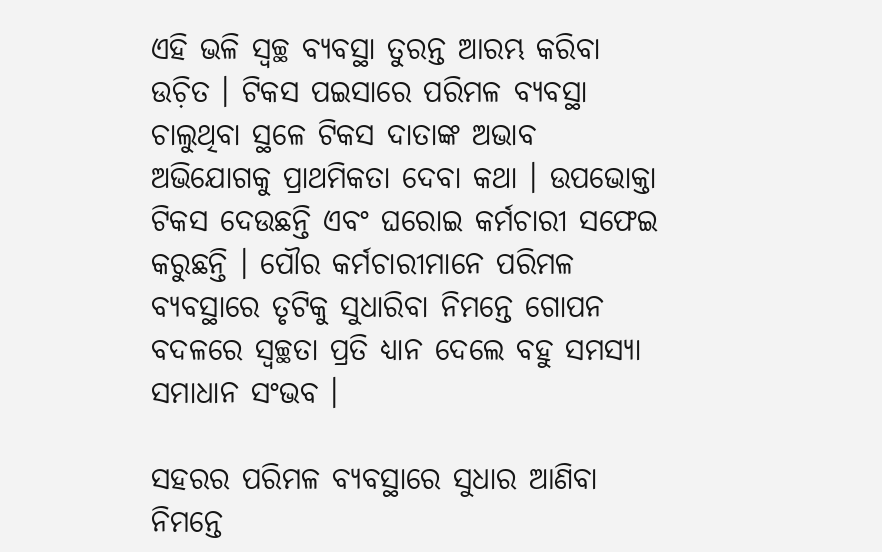ଏହି ଭଳି ସ୍ୱଚ୍ଛ ବ୍ୟବସ୍ଥା ତୁରନ୍ତ ଆରମ୍ଭ କରିବା ଉଚ଼ିତ । ଟିକସ ପଇସାରେ ପରିମଳ ବ୍ୟବସ୍ଥା ଚାଲୁଥିବା ସ୍ଥଳେ ଟିକସ ଦାତାଙ୍କ ଅଭାବ ଅଭିଯୋଗକୁ ପ୍ରାଥମିକତା ଦେବା କଥା । ଉପଭୋକ୍ତା ଟିକସ ଦେଉଛନ୍ତି ଏବଂ ଘରୋଇ କର୍ମଚାରୀ ସଫେଇ କରୁଛନ୍ତି । ପୌର କର୍ମଚାରୀମାନେ ପରିମଳ ବ୍ୟବସ୍ଥାରେ ତୃଟିକୁ ସୁଧାରିବା ନିମନ୍ତେ ଗୋପନ ବଦଳରେ ସ୍ୱଚ୍ଛତା ପ୍ରତି ଧ୍ୟାନ ଦେଲେ ବହୁ ସମସ୍ୟା ସମାଧାନ ସଂଭବ ।

ସହରର ପରିମଳ ବ୍ୟବସ୍ଥାରେ ସୁଧାର ଆଣିବା ନିମନ୍ତେ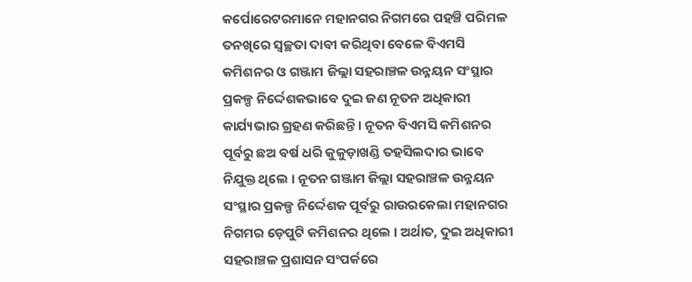କର୍ପୋରେଟରମାନେ ମହାନଗର ନିଗମରେ ପହଞ୍ଚି ପରିମଳ ତନଖିରେ ସ୍ୱଚ୍ଛତା ଦାବୀ କରିଥିବା ବେଳେ ବିଏମସି କମିଶନର ଓ ଗଞ୍ଜାମ ଜିଲ୍ଲା ସହରାଞ୍ଚଳ ଉନ୍ନୟନ ସଂସ୍ଥାର ପ୍ରକଳ୍ପ ନିର୍ଦ୍ଦେଶକଭାବେ ଦୁଇ ଜଣ ନୂତନ ଅଧିକାରୀ କାର୍ଯ୍ୟଭାର ଗ୍ରହଣ କରିଛନ୍ତି । ନୂତନ ବିଏମସି କମିଶନର ପୂର୍ବରୁ ଛଅ ବର୍ଷ ଧରି କୁକୁଡ଼ାଖଣ୍ଡି ତହସିଲଦାର ଭାବେ ନିଯୁକ୍ତ ଥିଲେ । ନୂତନ ଗଞ୍ଜାମ ଜିଲ୍ଲା ସହରାଞ୍ଚଳ ଉନ୍ନୟନ ସଂସ୍ଥାର ପ୍ରକଳ୍ପ ନିର୍ଦ୍ଦେଶକ ପୂର୍ବରୁ ରାଉରକେଲା ମହାନଗର ନିଗମର ଡ଼େପୁଟି କମିଶନର ଥିଲେ । ଅର୍ଥାତ, ଦୁଇ ଅଧିକାରୀ ସହରାଞ୍ଚଳ ପ୍ରଶାସନ ସଂପର୍କରେ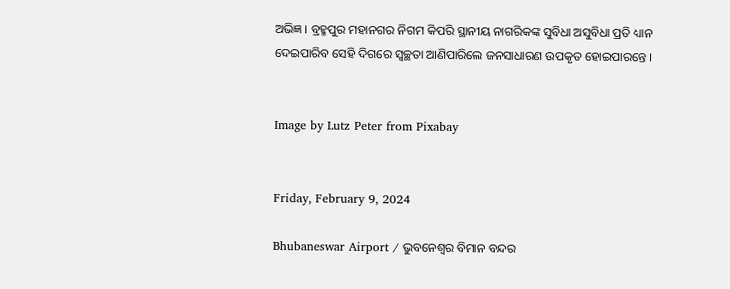ଅଭିଜ୍ଞ । ବ୍ରହ୍ମପୁର ମହାନଗର ନିଗମ କିପରି ସ୍ଥାନୀୟ ନାଗରିକଙ୍କ ସୁବିଧା ଅସୁବିଧା ପ୍ରତି ଧ୍ୟାନ ଦେଇପାରିବ ସେହି ଦିଗରେ ସ୍ୱଚ୍ଛତା ଆଣିପାରିଲେ ଜନସାଧାରଣ ଉପକୃତ ହୋଇପାରନ୍ତେ ।


Image by Lutz Peter from Pixabay


Friday, February 9, 2024

Bhubaneswar Airport / ଭୁବନେଶ୍ୱର ବିମାନ ବନ୍ଦର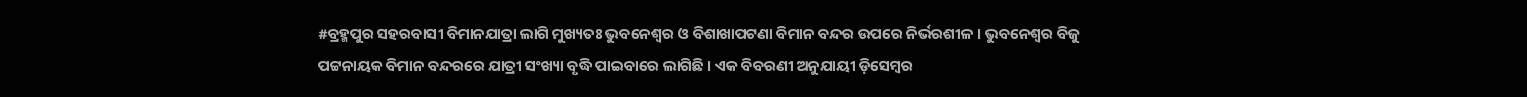#ବ୍ରହ୍ମପୁର ସହରବାସୀ ବିମାନଯାତ୍ରା ଲାଗି ମୁଖ୍ୟତଃ ଭୁବନେଶ୍ୱର ଓ ବିଶାଖାପଟଣା ବିମାନ ବନ୍ଦର ଉପରେ ନିର୍ଭରଶୀଳ । ଭୁବନେଶ୍ୱର ବିଜୁ ପଟ୍ଟନାୟକ ବିମାନ ବନ୍ଦରରେ ଯାତ୍ରୀ ସଂଖ୍ୟା ବୃଦ୍ଧି ପାଇବାରେ ଲାଗିଛି । ଏକ ବିବରଣୀ ଅନୁଯାୟୀ ଡ଼ିସେମ୍ୱର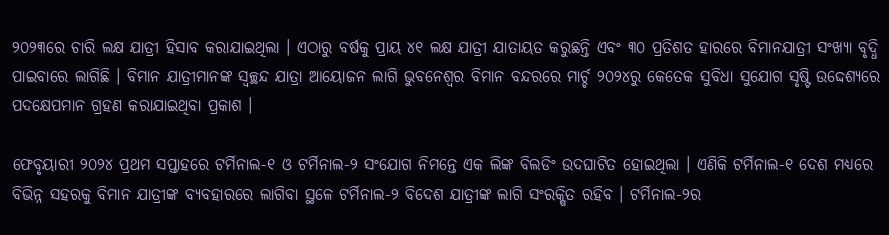୨୦୨୩ରେ ଚାରି ଲକ୍ଷ ଯାତ୍ରୀ ହିସାବ କରାଯାଇଥିଲା । ଏଠାରୁ ବର୍ଷକୁ ପ୍ରାୟ ୪୧ ଲକ୍ଷ ଯାତ୍ରୀ ଯାତାୟତ କରୁଛନ୍ତି ଏବଂ ୩୦ ପ୍ରତିଶତ ହାରରେ ବିମାନଯାତ୍ରୀ ସଂଖ୍ୟା ବୃଦ୍ଧି ପାଇବାରେ ଲାଗିଛି । ବିମାନ ଯାତ୍ରୀମାନଙ୍କ ସ୍ୱଚ୍ଛନ୍ଦ ଯାତ୍ରା ଆୟୋଜନ ଲାଗି ଭୁବନେଶ୍ୱର ବିମାନ ବନ୍ଦରରେ ମାର୍ଚ୍ଚ ୨୦୨୪ରୁ କେତେକ ସୁବିଧା ସୁଯୋଗ ସୃଷ୍ଟି ଉଦ୍ଦେଶ୍ୟରେ ପଦକ୍ଷେପମାନ ଗ୍ରହଣ କରାଯାଇଥିବା ପ୍ରକାଶ ।

ଫେବୃୟାରୀ ୨୦୨୪ ପ୍ରଥମ ସପ୍ତାହରେ ଟର୍ମିନାଲ-୧ ଓ ଟର୍ମିନାଲ-୨ ସଂଯୋଗ ନିମନ୍ତେ ଏକ ଲିଙ୍କ ବିଲଡିଂ ଉଦଘାଟିତ ହୋଇଥିଲା । ଏଣିକି ଟର୍ମିନାଲ-୧ ଦେଶ ମଧ୍ୟରେ ବିଭିନ୍ନ ସହରକୁ ବିମାନ ଯାତ୍ରୀଙ୍କ ବ୍ୟବହାରରେ ଲାଗିବା ସ୍ଥଳେ ଟର୍ମିନାଲ-୨ ବିଦେଶ ଯାତ୍ରୀଙ୍କ ଲାଗି ସଂରକ୍ଷିତ ରହିବ । ଟର୍ମିନାଲ-୨ର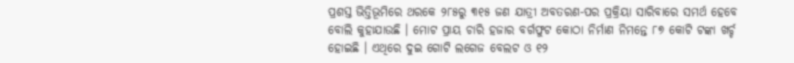ପ୍ରଶସ୍ତ ଭିତ୍ତିଭୂମିରେ ଥରକେ ୨୮୫ରୁ ୩୧୫ ଜଣ ଯାତ୍ରୀ ଅବତରଣ-ପର ପ୍ରକ୍ରିୟା ସାରିବାରେ ସମର୍ଥ ହେବେ ବୋଲି କୁହାଯାଉଛି । ମୋଟ ପ୍ରାୟ ଚାରି ହଜାର ବର୍ଗଫୁଟ କୋଠା ନିର୍ମାଣ ନିମନ୍ତେ ୮୭ କୋଟି ଟଙ୍କା ଖର୍ଚ୍ଚ ହୋଇଛି । ଏଥିରେ ଦୁଇ ଗୋଟି ଲଗେଜ ବେଲଟ ଓ ୧୨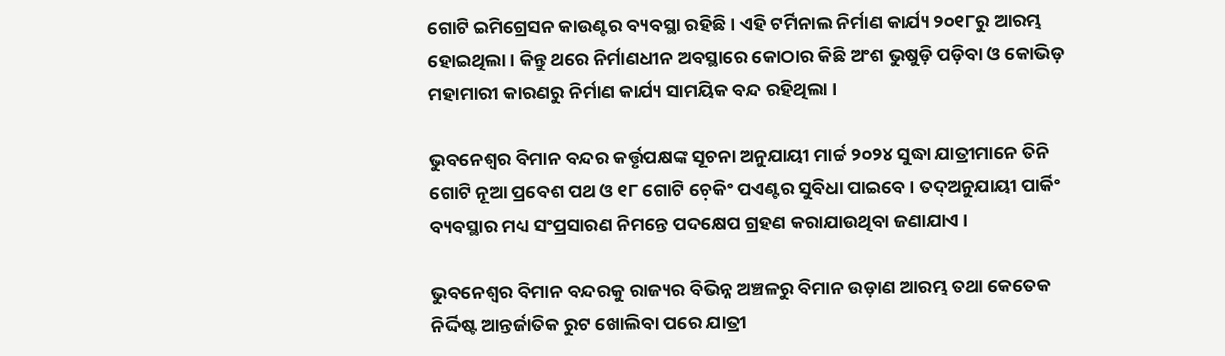ଗୋଟି ଇମିଗ୍ରେସନ କାଉଣ୍ଟର ବ୍ୟବସ୍ଥା ରହିଛି । ଏହି ଟର୍ମିନାଲ ନିର୍ମାଣ କାର୍ଯ୍ୟ ୨୦୧୮ରୁ ଆରମ୍ଭ ହୋଇଥିଲା । କିନ୍ତୁ ଥରେ ନିର୍ମାଣଧୀନ ଅବସ୍ଥାରେ କୋଠାର କିଛି ଅଂଶ ଭୁଷୁଡ଼ି ପଡ଼ିବା ଓ କୋଭିଡ଼ ମହାମାରୀ କାରଣରୁ ନିର୍ମାଣ କାର୍ଯ୍ୟ ସାମୟିକ ବନ୍ଦ ରହିଥିଲା ।

ଭୁବନେଶ୍ୱର ବିମାନ ବନ୍ଦର କର୍ତ୍ତୃପକ୍ଷଙ୍କ ସୂଚନା ଅନୁଯାୟୀ ମାର୍ଚ୍ଚ ୨୦୨୪ ସୁଦ୍ଧା ଯାତ୍ରୀମାନେ ତିନି ଗୋଟି ନୂଆ ପ୍ରବେଶ ପଥ ଓ ୧୮ ଗୋଟି ଚ଼େକିଂ ପଏଣ୍ଟର ସୁବିଧା ପାଇବେ । ତଦ୍ଅନୁଯାୟୀ ପାର୍କିଂ ବ୍ୟବସ୍ଥାର ମଧ୍ୟ ସଂପ୍ରସାରଣ ନିମନ୍ତେ ପଦକ୍ଷେପ ଗ୍ରହଣ କରାଯାଉଥିବା ଜଣାଯାଏ ।

ଭୁବନେଶ୍ୱର ବିମାନ ବନ୍ଦରକୁ ରାଜ୍ୟର ବିଭିନ୍ନ ଅଞ୍ଚଳରୁ ବିମାନ ଉଡ଼ାଣ ଆରମ୍ଭ ତଥା କେତେକ ନିର୍ଦ୍ଦିଷ୍ଟ ଆନ୍ତର୍ଜାତିକ ରୁଟ ଖୋଲିବା ପରେ ଯାତ୍ରୀ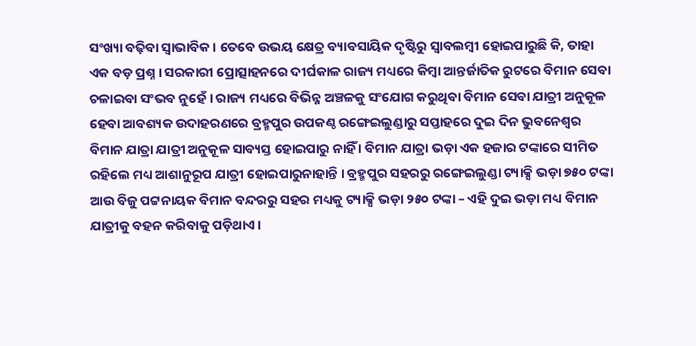ସଂଖ୍ୟା ବଢ଼ିବା ସ୍ୱାଭାବିକ । ତେବେ ଉଭୟ କ୍ଷେତ୍ର ବ୍ୟାବସାୟିକ ଦୃଷ୍ଟିରୁ ସ୍ୱାବଲମ୍ୱୀ ହୋଇପାରୁଛି କି, ତାହା ଏକ ବଡ଼ ପ୍ରଶ୍ନ । ସରକାରୀ ପ୍ରୋତ୍ସାହନରେ ଦୀର୍ଘକାଳ ରାଜ୍ୟ ମଧ୍ୟରେ କିମ୍ୱା ଆନ୍ତର୍ଜାତିକ ରୁଟରେ ବିମାନ ସେବା ଚଳାଇବା ସଂଭବ ନୁହେଁ । ରାଜ୍ୟ ମଧ୍ୟରେ ବିଭିନ୍ନ ଅଞ୍ଚଳକୁ ସଂଯୋଗ କରୁଥିବା ବିମାନ ସେବା ଯାତ୍ରୀ ଅନୁକୂଳ ହେବା ଆବଶ୍ୟକ ଉଦାହରଣରେ ବ୍ରହ୍ମପୁର ଉପକଣ୍ଠ ରଙ୍ଗେଇଲୁଣ୍ଡାରୁ ସପ୍ତାହରେ ଦୁଇ ଦିନ ଭୁବନେଶ୍ୱର ବିମାନ ଯାତ୍ରା ଯାତ୍ରୀ ଅନୁକୂଳ ସାବ୍ୟସ୍ତ ହୋଇପାରୁ ନାହିଁ । ବିମାନ ଯାତ୍ରା ଭଡ଼ା ଏକ ହଜାର ଟଙ୍କାରେ ସୀମିତ ରହିଲେ ମଧ୍ୟ ଆଶାନୁରୂପ ଯାତ୍ରୀ ହୋଇପାରୁନାହାନ୍ତି । ବ୍ରହ୍ମପୁର ସହରରୁ ରଙ୍ଗେଇଲୁଣ୍ଡା ଟ୍ୟାକ୍ସି ଭଡ଼ା ୭୫୦ ଟଙ୍କା ଆଉ ବିଜୁ ପଟ୍ଟନାୟକ ବିମାନ ବନ୍ଦରରୁ ସହର ମଧ୍ୟକୁ ଟ୍ୟାକ୍ସି ଭଡ଼ା ୨୫୦ ଟଙ୍କା – ଏହି ଦୁଇ ଭଡ଼ା ମଧ୍ୟ ବିମାନ ଯାତ୍ରୀକୁ ବହନ କରିବାକୁ ପଡ଼ିଥାଏ ।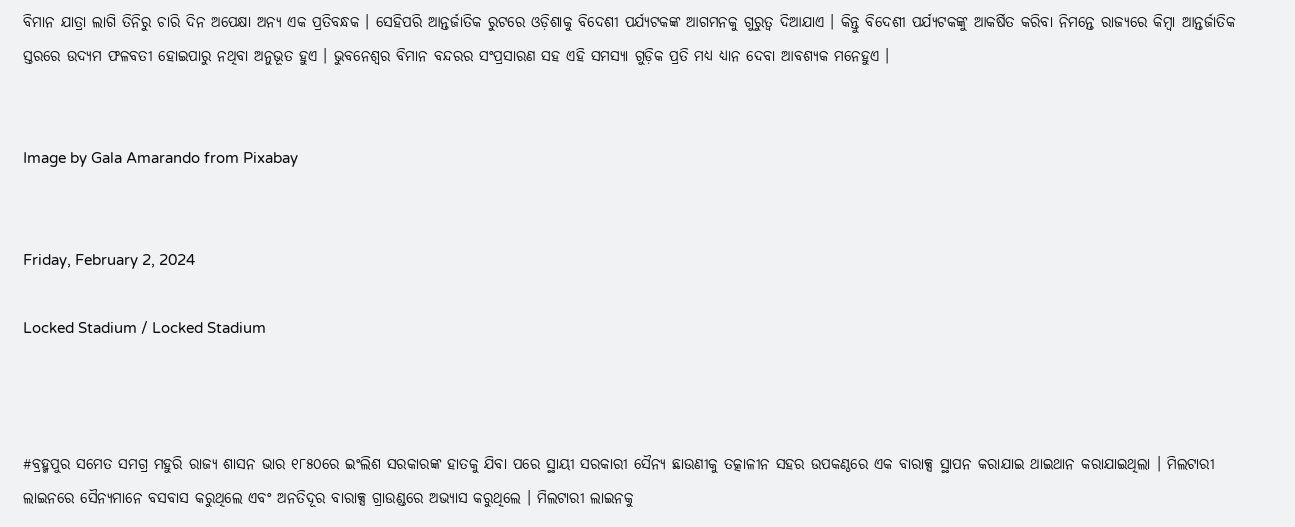ବିମାନ ଯାତ୍ରା ଲାଗି ତିନିରୁ ଚାରି ଦିନ ଅପେକ୍ଷା ଅନ୍ୟ ଏକ ପ୍ରତିବନ୍ଧକ । ସେହିପରି ଆନ୍ତର୍ଜାତିକ ରୁଟରେ ଓଡ଼ିଶାକୁ ବିଦେଶୀ ପର୍ଯ୍ୟଟକଙ୍କ ଆଗମନକୁ ଗୁରୁତ୍ୱ ଦିଆଯାଏ । କିନ୍ତୁ ବିଦେଶୀ ପର୍ଯ୍ୟଟକଙ୍କୁ ଆକର୍ଷିତ କରିବା ନିମନ୍ତେ ରାଜ୍ୟରେ କିମ୍ୱା ଆନ୍ତର୍ଜାତିକ ସ୍ତରରେ ଉଦ୍ୟମ ଫଳବତୀ ହୋଇପାରୁ ନଥିବା ଅନୁଭୂତ ହୁଏ । ଭୁବନେଶ୍ୱର ବିମାନ ବନ୍ଦରର ସଂପ୍ରସାରଣ ସହ ଏହି ସମସ୍ୟା ଗୁଡ଼ିକ ପ୍ରତି ମଧ୍ୟ ଧ୍ୟାନ ଦେବା ଆବଶ୍ୟକ ମନେହୁଏ ।


Image by Gala Amarando from Pixabay


Friday, February 2, 2024

Locked Stadium / Locked Stadium



#ବ୍ରହ୍ମପୁର ସମେତ ସମଗ୍ର ମହୁରି ରାଜ୍ୟ ଶାସନ ଭାର ୧୮୫୦ରେ ଇଂଲିଶ ସରକାରଙ୍କ ହାତକୁ ଯିବା ପରେ ସ୍ଥାୟୀ ସରକାରୀ ସୈନ୍ୟ ଛାଉଣୀକୁ ତତ୍କାଳୀନ ସହର ଉପକଣ୍ଠରେ ଏକ ବାରାକ୍ସ ସ୍ଥାପନ କରାଯାଇ ଥାଇଥାନ କରାଯାଇଥିଲା । ମିଲଟାରୀ ଲାଇନରେ ସୈନ୍ୟମାନେ ବସବାସ କରୁଥିଲେ ଏବଂ ଅନତିଦୂର ବାରାକ୍ସ ଗ୍ରାଉଣ୍ଡରେ ଅଭ୍ୟାସ କରୁଥିଲେ । ମିଲଟାରୀ ଲାଇନକୁ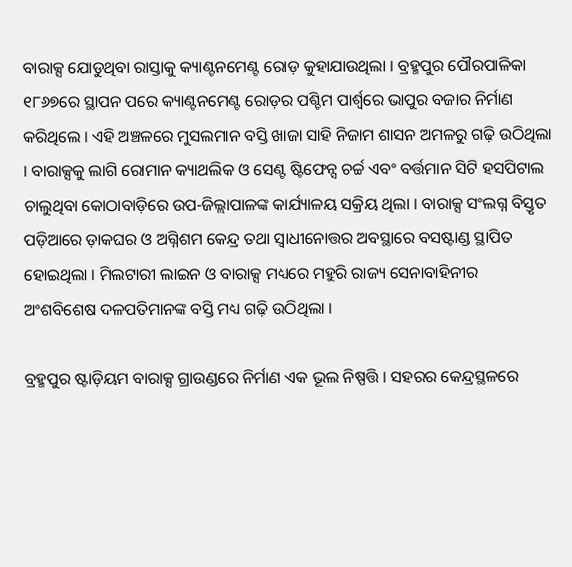ବାରାକ୍ସ ଯୋଡୁଥିବା ରାସ୍ତାକୁ କ୍ୟାଣ୍ଟନମେଣ୍ଟ ରୋଡ଼ କୁହାଯାଉଥିଲା । ବ୍ରହ୍ମପୁର ପୌରପାଳିକା ୧୮୬୭ରେ ସ୍ଥାପନ ପରେ କ୍ୟାଣ୍ଟନମେଣ୍ଟ ରୋଡ଼ର ପଶ୍ଚିମ ପାର୍ଶ୍ୱରେ ଭାପୁର ବଜାର ନିର୍ମାଣ କରିଥିଲେ । ଏହି ଅଞ୍ଚଳରେ ମୁସଲମାନ ବସ୍ତି ଖାଜା ସାହି ନିଜାମ ଶାସନ ଅମଳରୁ ଗଢ଼ି ଉଠିଥିଲା । ବାରାକ୍ସକୁ ଲାଗି ରୋମାନ କ୍ୟାଥଲିକ ଓ ସେଣ୍ଟ ଷ୍ଟିଫେନ୍ସ ଚର୍ଚ୍ଚ ଏବଂ ବର୍ତ୍ତମାନ ସିଟି ହସପିଟାଲ ଚାଲୁଥିବା କୋଠାବାଡ଼ିରେ ଉପ-ଜିଲ୍ଲାପାଳଙ୍କ କାର୍ଯ୍ୟାଳୟ ସକ୍ରିୟ ଥିଲା । ବାରାକ୍ସ ସଂଲଗ୍ନ ବିସ୍ତୃତ ପଡ଼ିଆରେ ଡ଼ାକଘର ଓ ଅଗ୍ନିଶମ କେନ୍ଦ୍ର ତଥା ସ୍ୱାଧୀନୋତ୍ତର ଅବସ୍ଥାରେ ବସଷ୍ଟାଣ୍ଡ ସ୍ଥାପିତ ହୋଇଥିଲା । ମିଲଟାରୀ ଲାଇନ ଓ ବାରାକ୍ସ ମଧ୍ୟରେ ମହୁରି ରାଜ୍ୟ ସେନାବାହିନୀର ଅଂଶବିଶେଷ ଦଳପତିମାନଙ୍କ ବସ୍ତି ମଧ୍ୟ ଗଢ଼ି ଉଠିଥିଲା ।

ବ୍ରହ୍ମପୁର ଷ୍ଟାଡ଼ିୟମ ବାରାକ୍ସ ଗ୍ରାଉଣ୍ଡରେ ନିର୍ମାଣ ଏକ ଭୂଲ ନିଷ୍ପତ୍ତି । ସହରର କେନ୍ଦ୍ରସ୍ଥଳରେ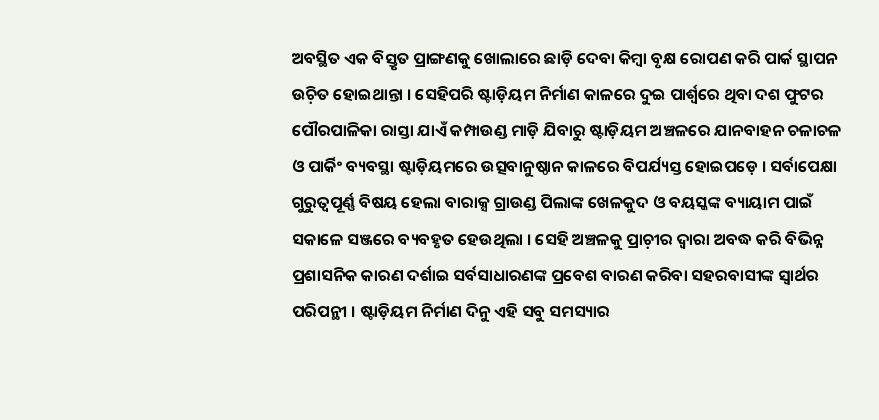ଅବସ୍ଥିତ ଏକ ବିସ୍ତୃତ ପ୍ରାଙ୍ଗଣକୁ ଖୋଲାରେ ଛାଡ଼ି ଦେବା କିମ୍ୱା ବୃକ୍ଷ ରୋପଣ କରି ପାର୍କ ସ୍ଥାପନ ଉଚ଼ିତ ହୋଇଥାନ୍ତା । ସେହିପରି ଷ୍ଟାଡ଼ିୟମ ନିର୍ମାଣ କାଳରେ ଦୁଇ ପାର୍ଶ୍ୱରେ ଥିବା ଦଶ ଫୁଟର ପୌରପାଳିକା ରାସ୍ତା ଯାଏଁ କମ୍ପାଉଣ୍ଡ ମାଡ଼ି ଯିବାରୁ ଷ୍ଟାଡ଼ିୟମ ଅଞ୍ଚଳରେ ଯାନବାହନ ଚଳାଚଳ ଓ ପାର୍କିଂ ବ୍ୟବସ୍ଥା ଷ୍ଟାଡ଼ିୟମରେ ଉତ୍ସବାନୁଷ୍ଠାନ କାଳରେ ବିପର୍ଯ୍ୟସ୍ତ ହୋଇପଡ଼େ । ସର୍ବାପେକ୍ଷା ଗୁରୁତ୍ୱପୂର୍ଣ୍ଣ ବିଷୟ ହେଲା ବାରାକ୍ସ ଗ୍ରାଉଣ୍ଡ ପିଲାଙ୍କ ଖେଳକୁଦ ଓ ବୟସ୍କଙ୍କ ବ୍ୟାୟାମ ପାଇଁ ସକାଳେ ସଞ୍ଜରେ ବ୍ୟବହୃତ ହେଉଥିଲା । ସେହି ଅଞ୍ଚଳକୁ ପ୍ରାଚ଼ୀର ଦ୍ୱାରା ଅବଦ୍ଧ କରି ବିଭିନ୍ନ ପ୍ରଶାସନିକ କାରଣ ଦର୍ଶାଇ ସର୍ବସାଧାରଣଙ୍କ ପ୍ରବେଶ ବାରଣ କରିବା ସହରବାସୀଙ୍କ ସ୍ୱାର୍ଥର ପରିପନ୍ଥୀ । ଷ୍ଟାଡ଼ିୟମ ନିର୍ମାଣ ଦିନୁ ଏହି ସବୁ ସମସ୍ୟାର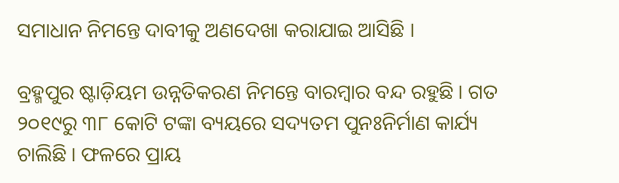ସମାଧାନ ନିମନ୍ତେ ଦାବୀକୁ ଅଣଦେଖା କରାଯାଇ ଆସିଛି ।

ବ୍ରହ୍ମପୁର ଷ୍ଟାଡ଼ିୟମ ଉନ୍ନତିକରଣ ନିମନ୍ତେ ବାରମ୍ୱାର ବନ୍ଦ ରହୁଛି । ଗତ ୨୦୧୯ରୁ ୩୮ କୋଟି ଟଙ୍କା ବ୍ୟୟରେ ସଦ୍ୟତମ ପୁନଃନିର୍ମାଣ କାର୍ଯ୍ୟ ଚାଲିଛି । ଫଳରେ ପ୍ରାୟ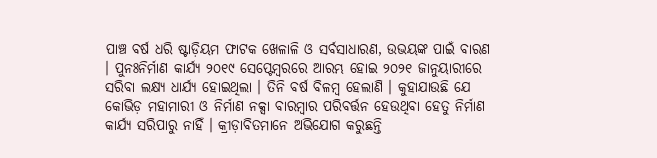ପାଞ୍ଚ ବର୍ଷ ଧରି ଷ୍ଟାଡ଼ିୟମ ଫାଟକ ଖେଳାଳି ଓ ସର୍ବସାଧାରଣ, ଉଭୟଙ୍କ ପାଇଁ ବାରଣ । ପୁନଃନିର୍ମାଣ କାର୍ଯ୍ୟ ୨୦୧୯ ସେପ୍ଟେମ୍ୱରରେ ଆରମ୍ଭ ହୋଇ ୨୦୨୧ ଜାନୁୟାରୀରେ ସରିବା ଲକ୍ଷ୍ୟ ଧାର୍ଯ୍ୟ ହୋଇଥିଲା । ତିନି ବର୍ଷ ବିଳମ୍ୱ ହେଲାଣି । କୁହାଯାଉଛି ଯେ କୋଭିଡ଼ ମହାମାରୀ ଓ ନିର୍ମାଣ ନକ୍ସା ବାରମ୍ୱାର ପରିବର୍ତ୍ତନ ହେଉଥିବା ହେତୁ ନିର୍ମାଣ କାର୍ଯ୍ୟ ସରିପାରୁ ନାହିଁ । କ୍ରୀଡ଼ାବିତମାନେ ଅଭିଯୋଗ କରୁଛନ୍ତି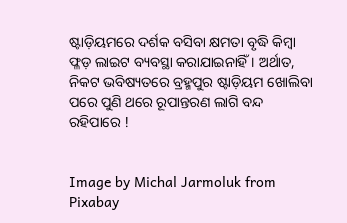ଷ୍ଟାଡ଼ିୟମରେ ଦର୍ଶକ ବସିବା କ୍ଷମତା ବୃଦ୍ଧି କିମ୍ୱା ଫ୍ଳଡ଼ ଲାଇଟ ବ୍ୟବସ୍ଥା କରାଯାଇନାହିଁ । ଅର୍ଥାତ, ନିକଟ ଭବିଷ୍ୟତରେ ବ୍ରହ୍ମପୁର ଷ୍ଟାଡ଼ିୟମ ଖୋଲିବା ପରେ ପୁଣି ଥରେ ରୂପାନ୍ତରଣ ଲାଗି ବନ୍ଦ ରହିପାରେ !


Image by Michal Jarmoluk from Pixabay